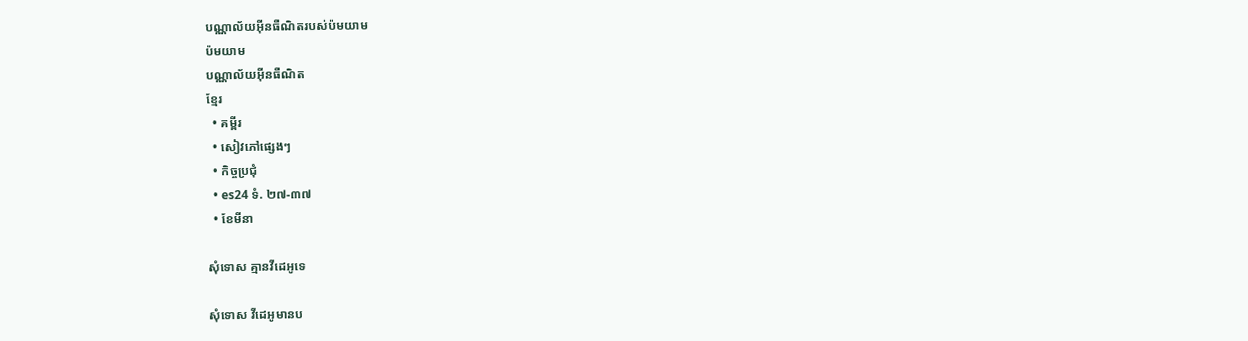បណ្ណាល័យអ៊ីនធឺណិតរបស់ប៉មយាម
ប៉មយាម
បណ្ណាល័យអ៊ីនធឺណិត
ខ្មែរ
  • គម្ពីរ
  • សៀវភៅផ្សេងៗ
  • កិច្ចប្រជុំ
  • es24 ទំ. ២៧-៣៧
  • ខែមីនា

សុំទោស គ្មានវីដេអូទេ

សុំទោស វីដេអូមានប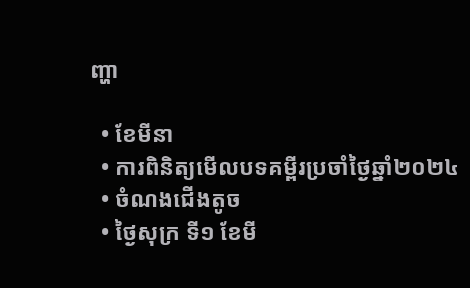ញ្ហា

  • ខែមីនា
  • ការពិនិត្យមើលបទគម្ពីរប្រចាំថ្ងៃឆ្នាំ២០២៤
  • ចំណងជើងតូច
  • ថ្ងៃសុក្រ ទី១ ខែមី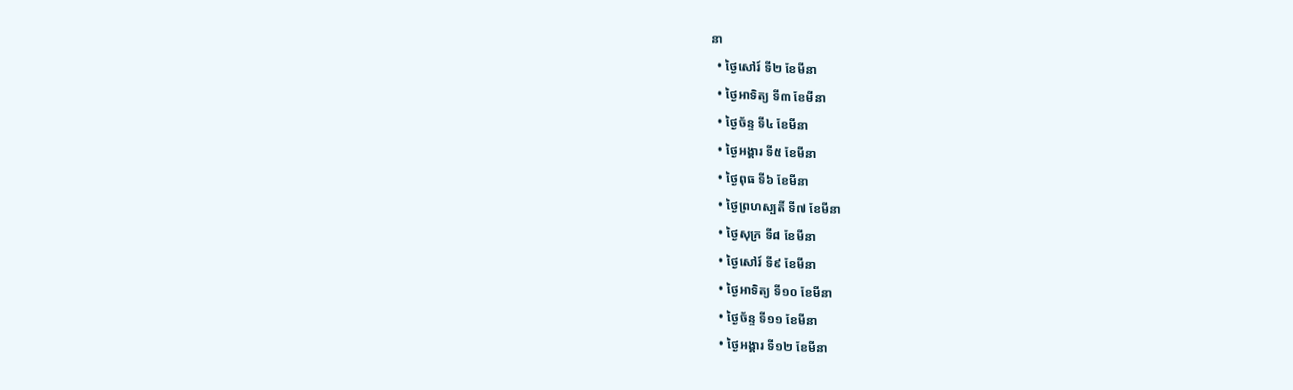នា
  • ថ្ងៃសៅរ៍ ទី២ ខែមីនា
  • ថ្ងៃអាទិត្យ ទី៣ ខែមីនា
  • ថ្ងៃច័ន្ទ ទី៤ ខែមីនា
  • ថ្ងៃអង្គារ ទី៥ ខែមីនា
  • ថ្ងៃពុធ ទី៦ ខែមីនា
  • ថ្ងៃព្រហស្បតិ៍ ទី៧ ខែមីនា
  • ថ្ងៃសុក្រ ទី៨ ខែមីនា
  • ថ្ងៃសៅរ៍ ទី៩ ខែមីនា
  • ថ្ងៃអាទិត្យ ទី១០ ខែមីនា
  • ថ្ងៃច័ន្ទ ទី១១ ខែមីនា
  • ថ្ងៃអង្គារ ទី១២ ខែមីនា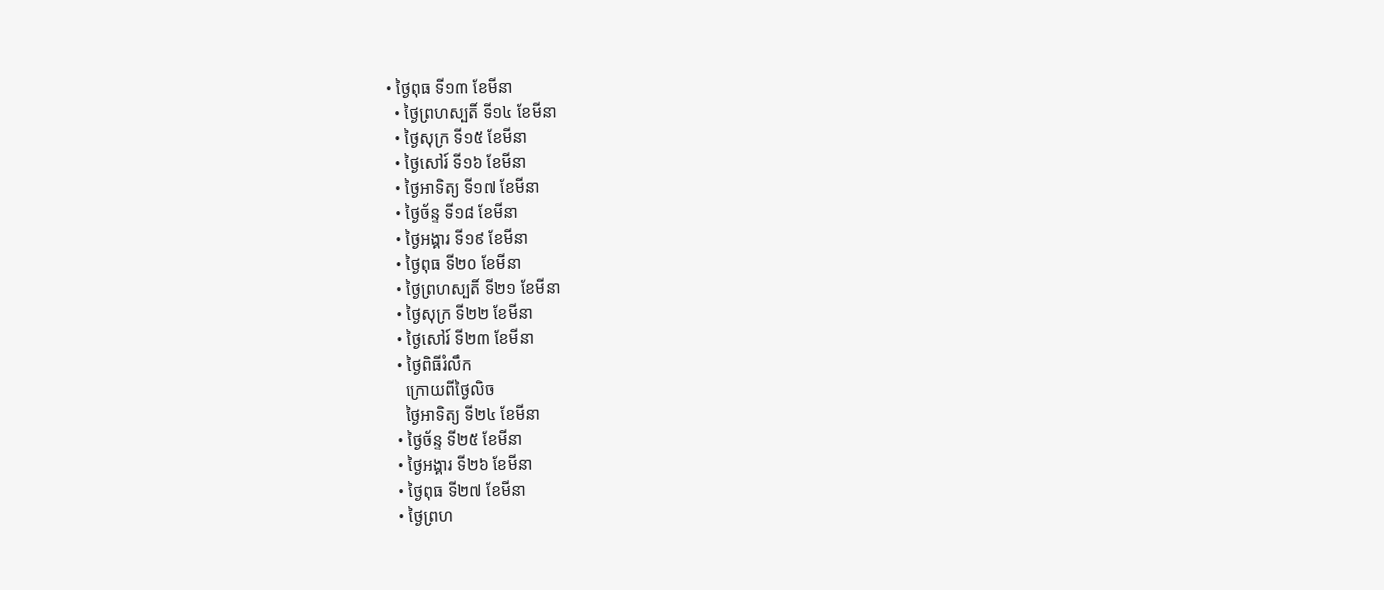• ថ្ងៃពុធ ទី១៣ ខែមីនា
  • ថ្ងៃព្រហស្បតិ៍ ទី១៤ ខែមីនា
  • ថ្ងៃសុក្រ ទី១៥ ខែមីនា
  • ថ្ងៃសៅរ៍ ទី១៦ ខែមីនា
  • ថ្ងៃអាទិត្យ ទី១៧ ខែមីនា
  • ថ្ងៃច័ន្ទ ទី១៨ ខែមីនា
  • ថ្ងៃអង្គារ ទី១៩ ខែមីនា
  • ថ្ងៃពុធ ទី២០ ខែមីនា
  • ថ្ងៃព្រហស្បតិ៍ ទី២១ ខែមីនា
  • ថ្ងៃសុក្រ ទី២២ ខែមីនា
  • ថ្ងៃសៅរ៍ ទី២៣ ខែមីនា
  • ថ្ងៃពិធីរំលឹក
    ក្រោយពីថ្ងៃលិច
    ថ្ងៃអាទិត្យ ទី២៤ ខែមីនា
  • ថ្ងៃច័ន្ទ ទី២៥ ខែមីនា
  • ថ្ងៃអង្គារ ទី២៦ ខែមីនា
  • ថ្ងៃពុធ ទី២៧ ខែមីនា
  • ថ្ងៃព្រហ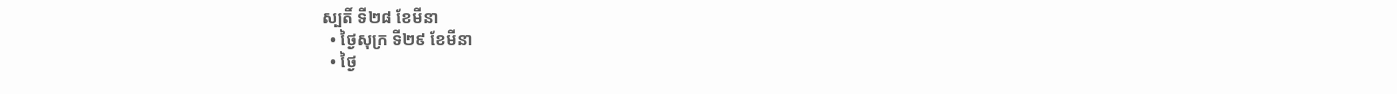ស្បតិ៍ ទី២៨ ខែមីនា
  • ថ្ងៃសុក្រ ទី២៩ ខែមីនា
  • ថ្ងៃ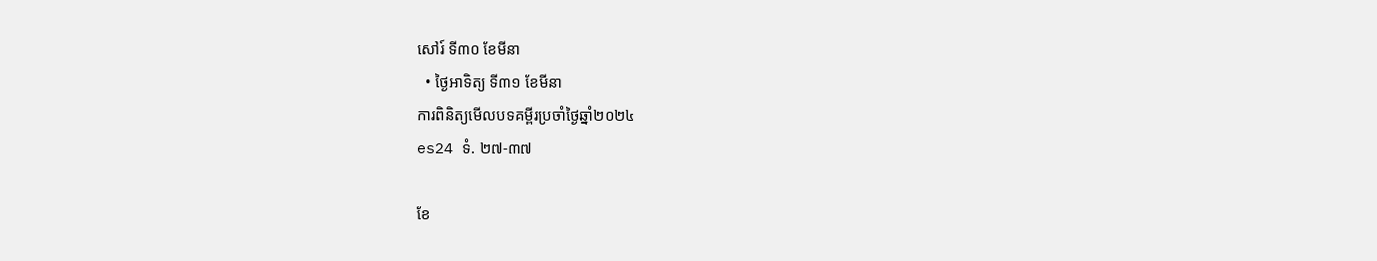សៅរ៍ ទី៣០ ខែមីនា
  • ថ្ងៃអាទិត្យ ទី៣១ ខែមីនា
ការពិនិត្យមើលបទគម្ពីរប្រចាំថ្ងៃឆ្នាំ២០២៤
es24 ទំ. ២៧-៣៧

ខែ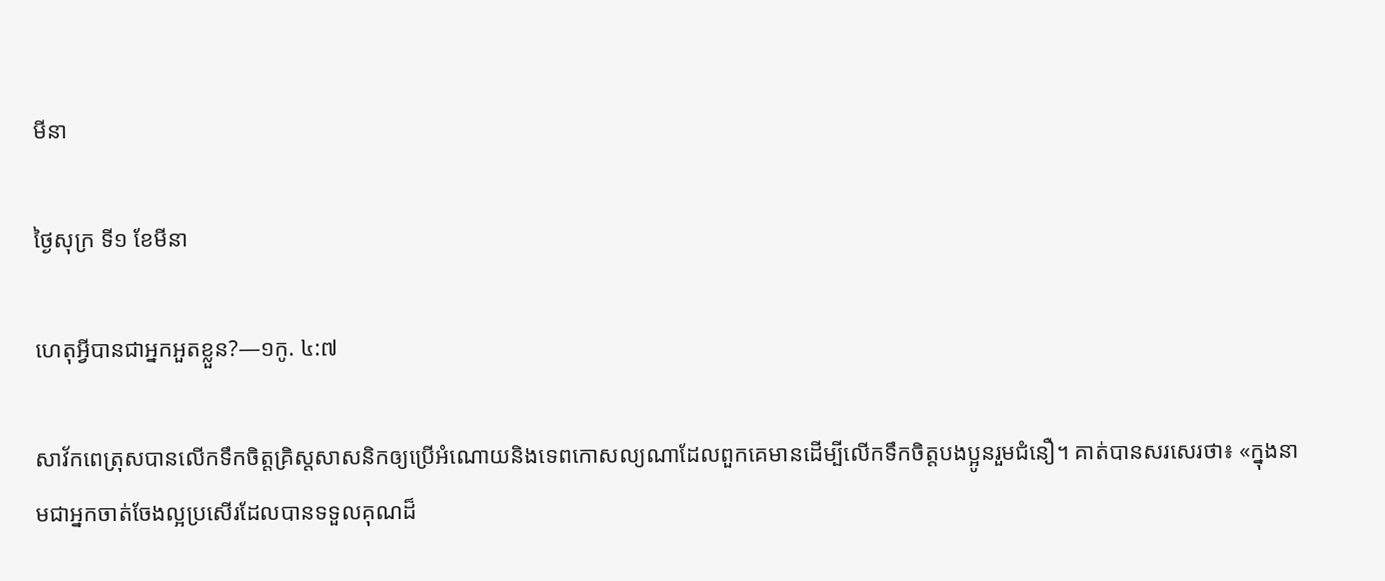មីនា

ថ្ងៃសុក្រ ទី១ ខែមីនា

ហេតុអ្វីបានជាអ្នកអួតខ្លួន?—១កូ. ៤:៧

សាវ័កពេត្រុសបានលើកទឹកចិត្តគ្រិស្តសាសនិកឲ្យប្រើអំណោយនិងទេពកោសល្យណាដែលពួកគេមានដើម្បីលើកទឹកចិត្តបងប្អូនរួមជំនឿ។ គាត់បានសរសេរថា៖ «ក្នុងនាមជាអ្នកចាត់ចែងល្អប្រសើរដែលបានទទួលគុណដ៏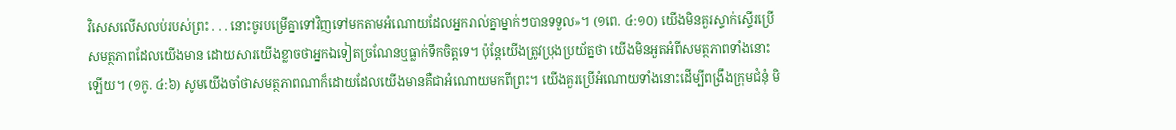វិសេសលើសលប់របស់ព្រះ . . . នោះចូរបម្រើគ្នាទៅវិញទៅមកតាមអំណោយដែលអ្នករាល់គ្នាម្នាក់ៗបានទទួល»។ (១ពេ. ៤:១០) យើងមិនគួរស្ទាក់ស្ទើរប្រើសមត្ថភាពដែលយើងមាន ដោយសារយើងខ្លាចថាអ្នកឯទៀតច្រណែនឬធ្លាក់ទឹកចិត្តទេ។ ប៉ុន្តែយើងត្រូវប្រុងប្រយ័ត្នថា យើងមិនអួតអំពីសមត្ថភាពទាំងនោះឡើយ។ (១កូ. ៤:៦) សូមយើងចាំថាសមត្ថភាពណាក៏ដោយដែលយើងមានគឺជាអំណោយមកពីព្រះ។ យើងគួរប្រើអំណោយទាំងនោះដើម្បីពង្រឹងក្រុមជំនុំ មិ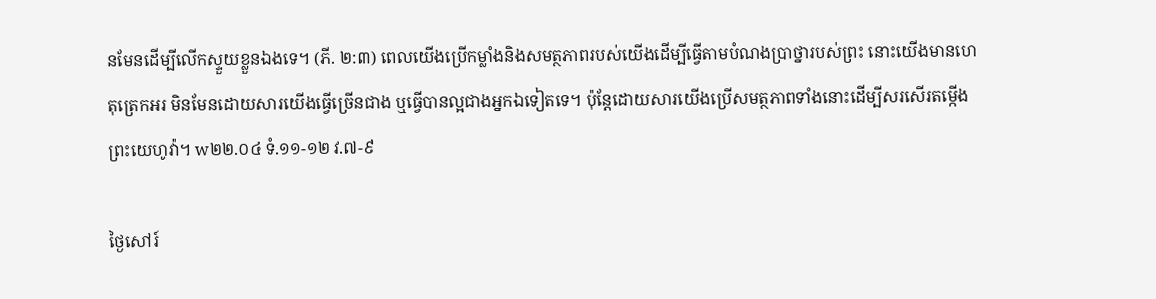នមែនដើម្បីលើកស្ទួយខ្លួនឯងទេ។ (ភី. ២:៣) ពេលយើងប្រើកម្លាំងនិងសមត្ថភាពរបស់យើងដើម្បីធ្វើតាមបំណងប្រាថ្នារបស់ព្រះ នោះយើងមានហេតុត្រេកអរ មិនមែនដោយសារយើងធ្វើច្រើនជាង ឬធ្វើបានល្អជាងអ្នកឯទៀតទេ។ ប៉ុន្តែដោយសារយើងប្រើសមត្ថភាពទាំងនោះដើម្បីសរសើរតម្កើងព្រះយេហូវ៉ា។ w២២.០៤ ទំ.១១-១២ វ.៧-៩

ថ្ងៃសៅរ៍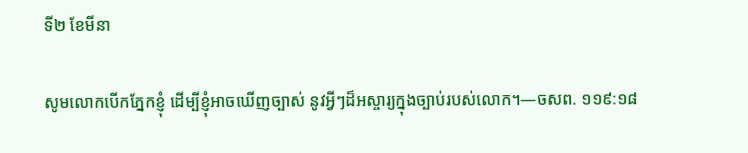ទី២ ខែមីនា

សូមលោកបើកភ្នែកខ្ញុំ ដើម្បីខ្ញុំអាចឃើញច្បាស់ នូវអ្វីៗដ៏អស្ចារ្យក្នុងច្បាប់របស់លោក។—ចសព. ១១៩:១៨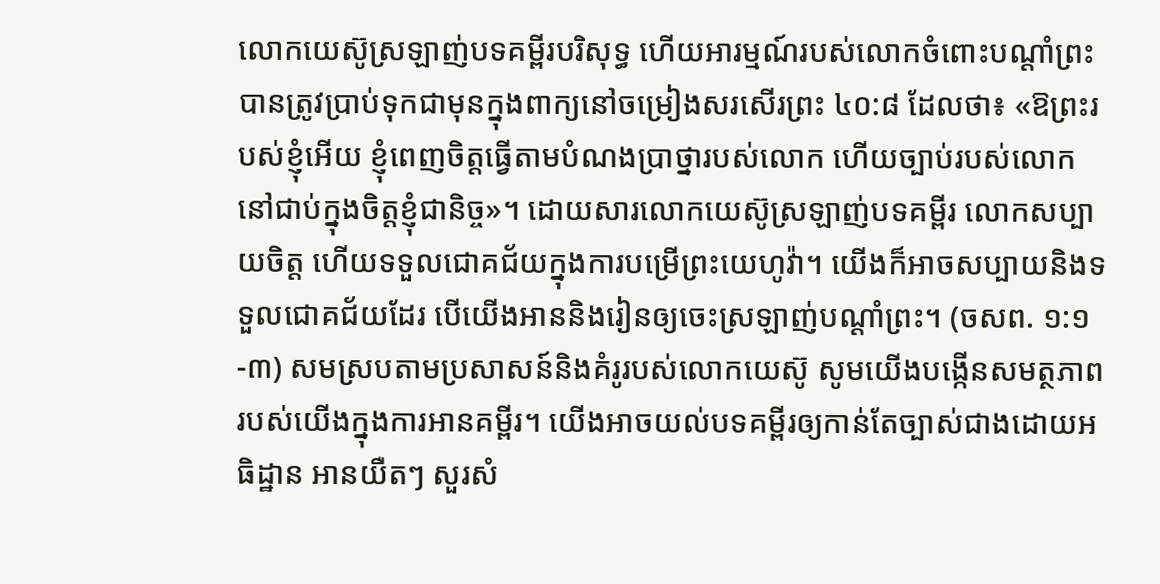លោកយេស៊ូស្រឡាញ់បទគម្ពីរបរិសុទ្ធ ហើយអារម្មណ៍របស់លោកចំពោះបណ្ដាំព្រះបានត្រូវប្រាប់ទុកជាមុនក្នុងពាក្យនៅចម្រៀងសរសើរព្រះ ៤០:៨ ដែលថា៖ «ឱព្រះរបស់ខ្ញុំអើយ ខ្ញុំពេញចិត្តធ្វើតាមបំណងប្រាថ្នារបស់លោក ហើយច្បាប់របស់លោកនៅជាប់ក្នុងចិត្តខ្ញុំជានិច្ច»។ ដោយសារលោកយេស៊ូស្រឡាញ់បទគម្ពីរ លោកសប្បាយចិត្ត ហើយទទួលជោគជ័យក្នុងការបម្រើព្រះយេហូវ៉ា។ យើងក៏អាចសប្បាយនិងទទួលជោគជ័យដែរ បើយើងអាននិងរៀនឲ្យចេះស្រឡាញ់បណ្ដាំព្រះ។ (ចសព. ១:១-៣) សមស្របតាមប្រសាសន៍និងគំរូរបស់លោកយេស៊ូ សូមយើងបង្កើនសមត្ថភាពរបស់យើងក្នុងការអានគម្ពីរ។ យើងអាចយល់បទគម្ពីរឲ្យកាន់តែច្បាស់ជាងដោយអធិដ្ឋាន អានយឺតៗ សួរសំ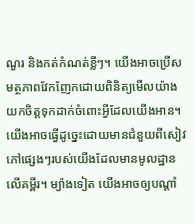ណួរ និងកត់កំណត់ខ្លីៗ។ យើងអាចប្រើសមត្ថភាពវែកញែកដោយពិនិត្យមើលយ៉ាងយកចិត្តទុកដាក់ចំពោះអ្វីដែលយើងអាន។ យើងអាចធ្វើដូច្នេះដោយមានជំនួយពីសៀវភៅផ្សេងៗរបស់យើងដែលមានមូលដ្ឋានលើគម្ពីរ។ ម្យ៉ាងទៀត យើងអាចឲ្យបណ្ដាំ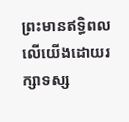ព្រះមានឥទ្ធិពលលើយើងដោយរក្សាទស្ស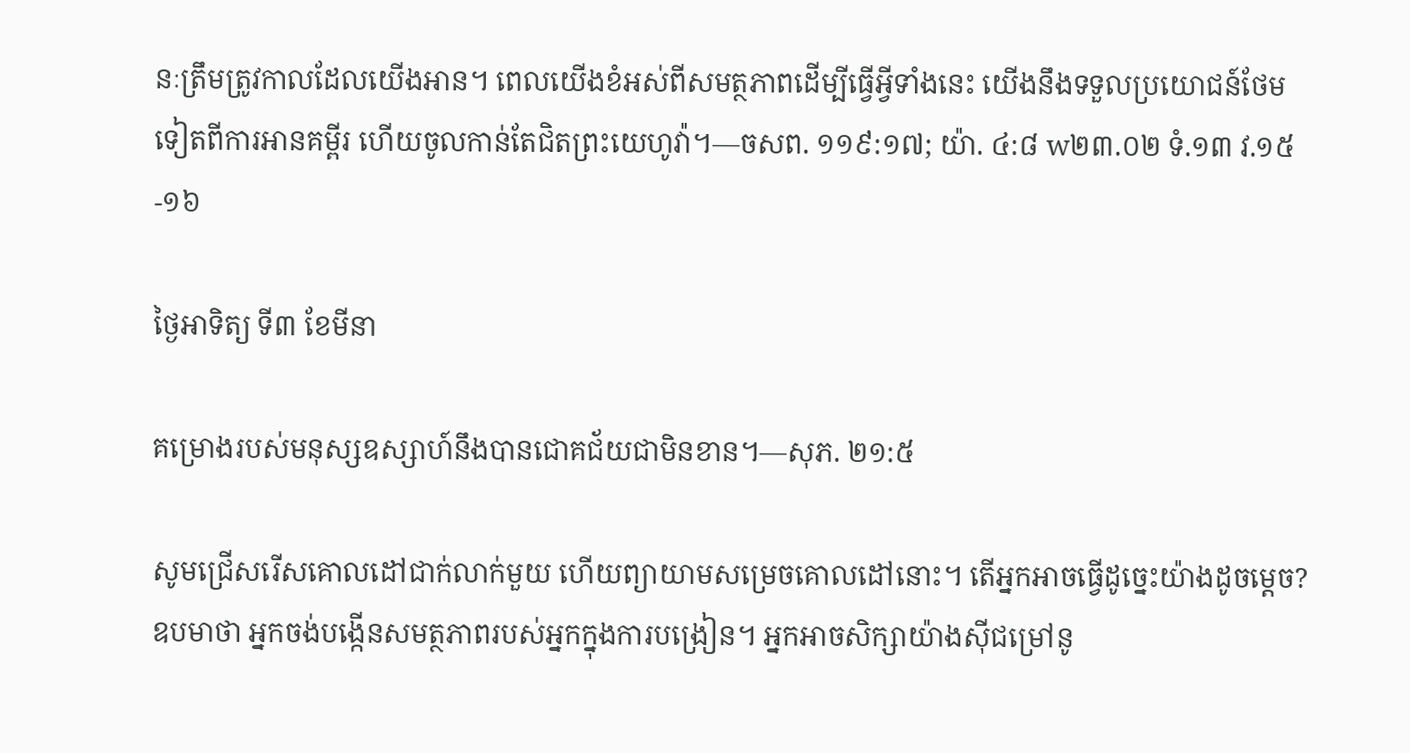នៈត្រឹមត្រូវកាលដែលយើងអាន។ ពេលយើងខំអស់ពីសមត្ថភាពដើម្បីធ្វើអ្វីទាំងនេះ យើងនឹងទទួលប្រយោជន៍ថែមទៀតពីការអានគម្ពីរ ហើយចូលកាន់តែជិតព្រះយេហូវ៉ា។—ចសព. ១១៩:១៧; យ៉ា. ៤:៨ w២៣.០២ ទំ.១៣ វ.១៥-១៦

ថ្ងៃអាទិត្យ ទី៣ ខែមីនា

គម្រោងរបស់មនុស្សឧស្សាហ៍នឹងបានជោគជ័យជាមិនខាន។—សុភ. ២១:៥

សូមជ្រើសរើសគោលដៅជាក់លាក់មួយ ហើយព្យាយាមសម្រេចគោលដៅនោះ។ តើអ្នកអាចធ្វើដូច្នេះយ៉ាងដូចម្ដេច? ឧបមាថា អ្នកចង់បង្កើនសមត្ថភាពរបស់អ្នកក្នុងការបង្រៀន។ អ្នកអាចសិក្សាយ៉ាងស៊ីជម្រៅនូ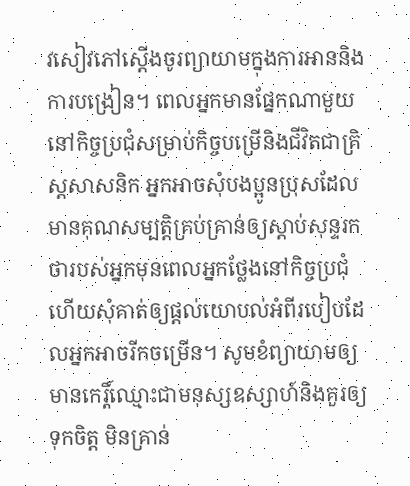វសៀវភៅស្ដើងចូរព្យាយាមក្នុងការអាននិងការបង្រៀន។ ពេលអ្នកមានផ្នែកណាមួយនៅកិច្ចប្រជុំសម្រាប់កិច្ចបម្រើនិងជីវិតជាគ្រិស្តសាសនិក អ្នកអាចសុំបងប្អូនប្រុសដែលមានគុណសម្បត្តិគ្រប់គ្រាន់ឲ្យស្ដាប់សុន្ទរកថារបស់អ្នកមុនពេលអ្នកថ្លែងនៅកិច្ចប្រជុំ ហើយសុំគាត់ឲ្យផ្ដល់យោបល់អំពីរបៀបដែលអ្នកអាចរីកចម្រើន។ សូមខំព្យាយាមឲ្យមានកេរ្តិ៍ឈ្មោះជាមនុស្សឧស្សាហ៍និងគួរឲ្យទុកចិត្ត មិនគ្រាន់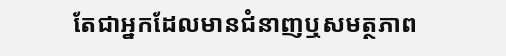តែជាអ្នកដែលមានជំនាញឬសមត្ថភាព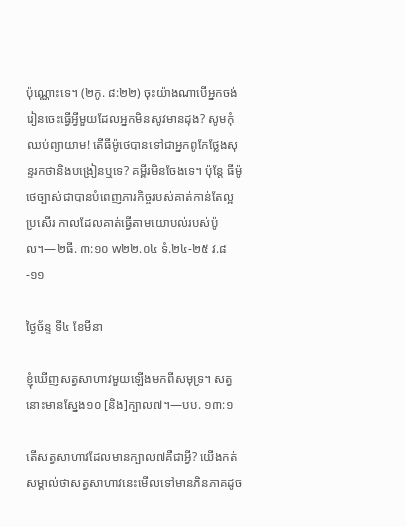ប៉ុណ្ណោះទេ។ (២កូ. ៨:២២) ចុះយ៉ាងណាបើអ្នកចង់រៀនចេះធ្វើអ្វីមួយដែលអ្នកមិនសូវមានដុង? សូមកុំឈប់ព្យាយាម! តើធីម៉ូថេបានទៅជាអ្នកពូកែថ្លែងសុន្ទរកថានិងបង្រៀនឬទេ? គម្ពីរមិនចែងទេ។ ប៉ុន្តែ ធីម៉ូថេច្បាស់ជាបានបំពេញភារកិច្ចរបស់គាត់កាន់តែល្អប្រសើរ កាលដែលគាត់ធ្វើតាមយោបល់របស់ប៉ូល។—២ធី. ៣:១០ w២២.០៤ ទំ.២៤-២៥ វ.៨-១១

ថ្ងៃច័ន្ទ ទី៤ ខែមីនា

ខ្ញុំឃើញសត្វសាហាវមួយឡើងមកពីសមុទ្រ។ សត្វនោះមានស្នែង១០ [និង]ក្បាល៧។—បប. ១៣:១

តើសត្វសាហាវដែលមានក្បាល៧គឺជាអ្វី? យើងកត់សម្គាល់ថាសត្វសាហាវនេះមើលទៅមានភិនភាគដូច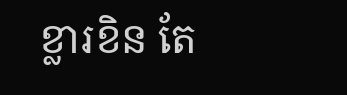ខ្លារខិន តែ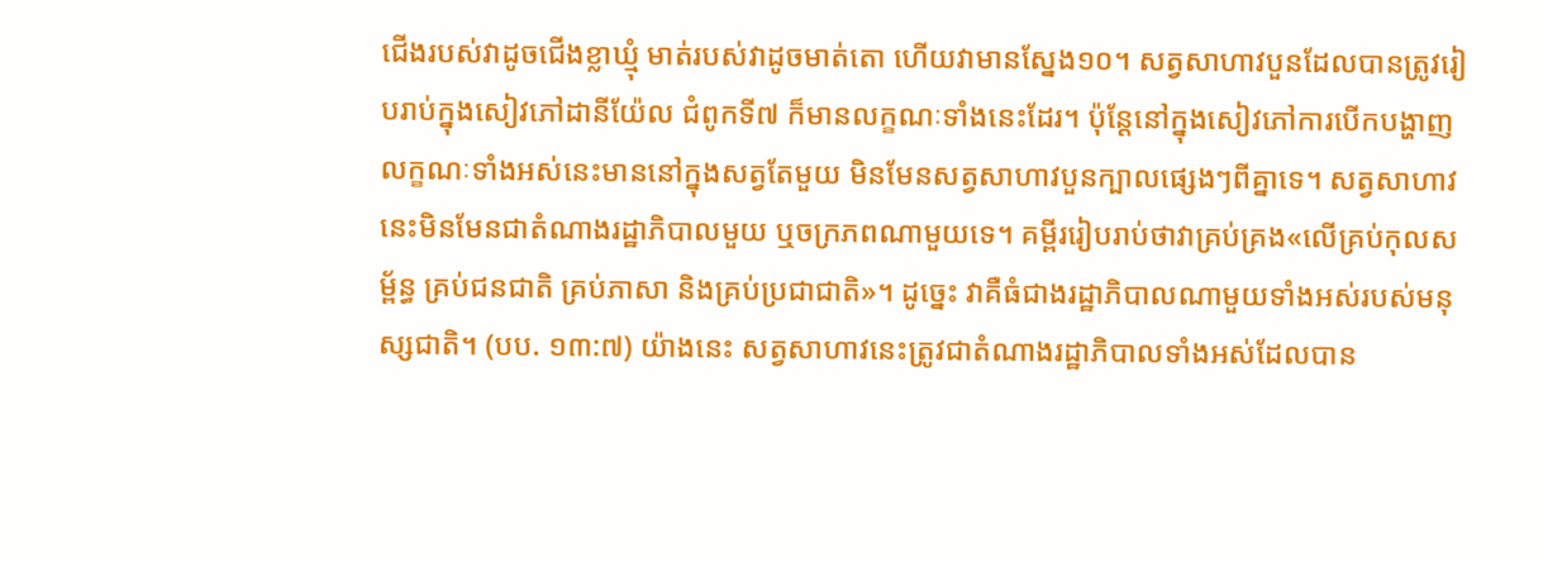ជើងរបស់វាដូចជើងខ្លាឃ្មុំ មាត់របស់វាដូចមាត់តោ ហើយវាមានស្នែង១០។ សត្វសាហាវបួនដែលបានត្រូវរៀបរាប់ក្នុងសៀវភៅដានីយ៉ែល ជំពូកទី៧ ក៏មានលក្ខណៈទាំងនេះដែរ។ ប៉ុន្តែនៅក្នុងសៀវភៅការបើកបង្ហាញ លក្ខណៈទាំងអស់នេះមាននៅក្នុងសត្វតែមួយ មិនមែនសត្វសាហាវបួនក្បាលផ្សេងៗពីគ្នាទេ។ សត្វសាហាវនេះមិនមែនជាតំណាងរដ្ឋាភិបាលមួយ ឬចក្រភពណាមួយទេ។ គម្ពីររៀបរាប់ថាវាគ្រប់គ្រង«លើគ្រប់កុលសម្ព័ន្ធ គ្រប់ជនជាតិ គ្រប់ភាសា និងគ្រប់ប្រជាជាតិ»។ ដូច្នេះ វាគឺធំជាងរដ្ឋាភិបាលណាមួយទាំងអស់របស់មនុស្សជាតិ។ (បប. ១៣:៧) យ៉ាងនេះ សត្វសាហាវនេះត្រូវជាតំណាងរដ្ឋាភិបាលទាំងអស់ដែលបាន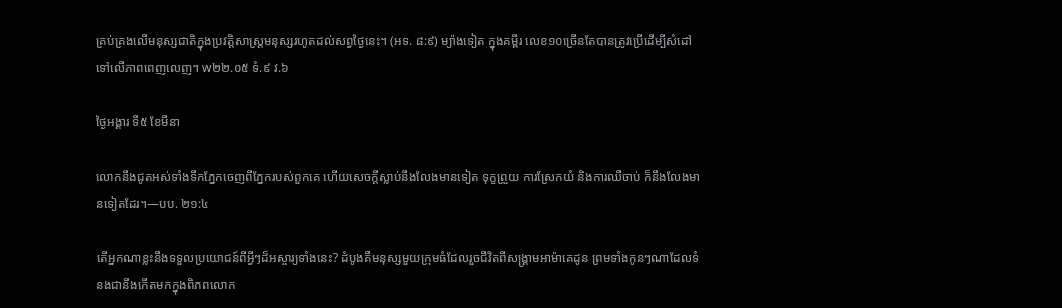គ្រប់គ្រងលើមនុស្សជាតិក្នុងប្រវត្តិសាស្ត្រមនុស្សរហូតដល់សព្វថ្ងៃនេះ។ (អទ. ៨:៩) ម្យ៉ាងទៀត ក្នុងគម្ពីរ លេខ១០ច្រើនតែបានត្រូវប្រើដើម្បីសំដៅទៅលើភាពពេញលេញ។ w២២.០៥ ទំ.៩ វ.៦

ថ្ងៃអង្គារ ទី៥ ខែមីនា

លោកនឹងជូតអស់ទាំងទឹកភ្នែកចេញពីភ្នែករបស់ពួកគេ ហើយសេចក្ដីស្លាប់នឹងលែងមានទៀត ទុក្ខព្រួយ ការស្រែកយំ និងការឈឺចាប់ ក៏នឹងលែងមានទៀតដែរ។—បប. ២១:៤

តើអ្នកណាខ្លះនឹងទទួលប្រយោជន៍ពីអ្វីៗដ៏អស្ចារ្យទាំងនេះ? ដំបូងគឺមនុស្សមួយក្រុមធំដែលរួចជីវិតពីសង្គ្រាមអាម៉ាគេដូន ព្រមទាំងកូនៗណាដែលទំនងជានឹងកើតមកក្នុងពិភពលោក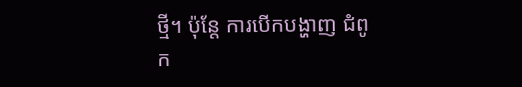ថ្មី។ ប៉ុន្តែ ការបើកបង្ហាញ ជំពូក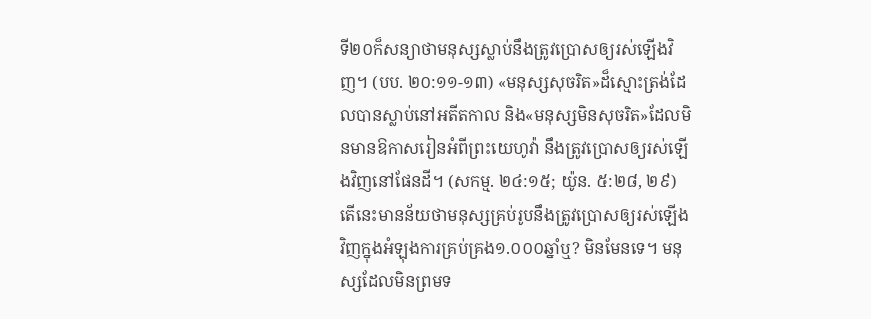ទី២០ក៏សន្យាថាមនុស្សស្លាប់នឹងត្រូវប្រោសឲ្យរស់ឡើងវិញ។ (បប. ២០:១១-១៣) «មនុស្សសុចរិត»ដ៏ស្មោះត្រង់ដែលបានស្លាប់នៅអតីតកាល និង«មនុស្សមិនសុចរិត»ដែលមិនមានឱកាសរៀនអំពីព្រះយេហូវ៉ា នឹងត្រូវប្រោសឲ្យរស់ឡើងវិញនៅផែនដី។ (សកម្ម. ២៤:១៥; យ៉ូន. ៥:២៨, ២៩) តើនេះមានន័យថាមនុស្សគ្រប់រូបនឹងត្រូវប្រោសឲ្យរស់ឡើងវិញក្នុងអំឡុងការគ្រប់គ្រង១.០០០ឆ្នាំឬ? មិនមែនទេ។ មនុស្សដែលមិនព្រមទ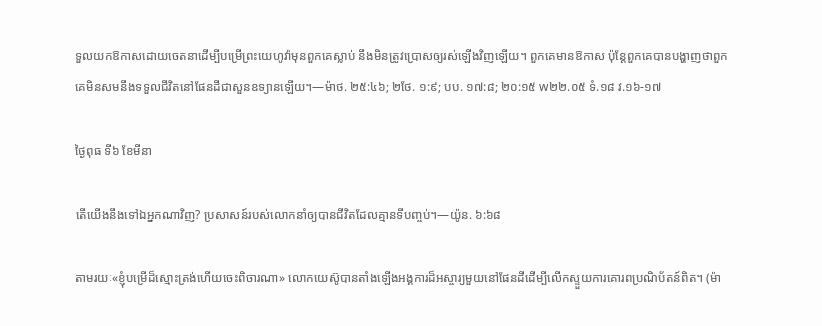ទួលយកឱកាសដោយចេតនាដើម្បីបម្រើព្រះយេហូវ៉ាមុនពួកគេស្លាប់ នឹងមិនត្រូវប្រោសឲ្យរស់ឡើងវិញឡើយ។ ពួកគេមានឱកាស ប៉ុន្តែពួកគេបានបង្ហាញថាពួកគេមិនសមនឹងទទួលជីវិតនៅផែនដីជាសួនឧទ្យានឡើយ។—ម៉ាថ. ២៥:៤៦; ២ថែ. ១:៩; បប. ១៧:៨; ២០:១៥ w២២.០៥ ទំ.១៨ វ.១៦-១៧

ថ្ងៃពុធ ទី៦ ខែមីនា

តើយើងនឹងទៅឯអ្នកណាវិញ? ប្រសាសន៍របស់លោកនាំឲ្យបានជីវិតដែលគ្មានទីបញ្ចប់។—យ៉ូន. ៦:៦៨

តាមរយៈ«ខ្ញុំបម្រើដ៏ស្មោះត្រង់ហើយចេះពិចារណា» លោកយេស៊ូបានតាំងឡើងអង្គការដ៏អស្ចារ្យមួយនៅផែនដីដើម្បីលើកស្ទួយការគោរពប្រណិប័តន៍ពិត។ (ម៉ា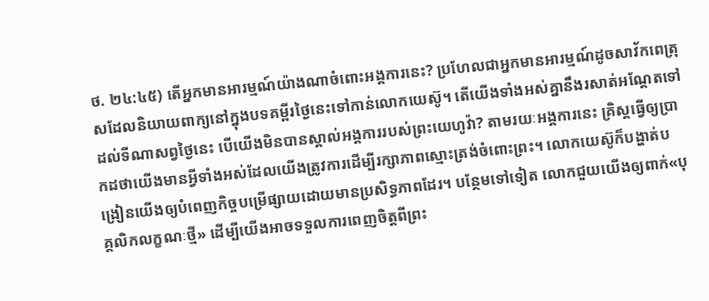ថ. ២៤:៤៥) តើអ្នកមានអារម្មណ៍យ៉ាងណាចំពោះអង្គការនេះ? ប្រហែលជាអ្នកមានអារម្មណ៍ដូចសាវ័កពេត្រុសដែលនិយាយពាក្យនៅក្នុងបទគម្ពីរថ្ងៃនេះទៅកាន់លោកយេស៊ូ។ តើយើងទាំងអស់គ្នានឹងរសាត់អណ្ដែតទៅដល់ទីណាសព្វថ្ងៃនេះ បើយើងមិនបានស្គាល់អង្គការរបស់ព្រះយេហូវ៉ា? តាមរយៈអង្គការនេះ គ្រិស្តធ្វើឲ្យប្រាកដថាយើងមានអ្វីទាំងអស់ដែលយើងត្រូវការដើម្បីរក្សាភាពស្មោះត្រង់ចំពោះព្រះ។ លោកយេស៊ូក៏បង្ហាត់បង្រៀនយើងឲ្យបំពេញកិច្ចបម្រើផ្សាយដោយមានប្រសិទ្ធភាពដែរ។ បន្ថែមទៅទៀត លោកជួយយើងឲ្យពាក់«បុគ្គលិកលក្ខណៈថ្មី» ដើម្បីយើងអាចទទួលការពេញចិត្តពីព្រះ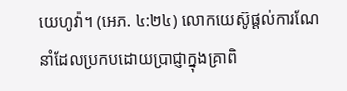យេហូវ៉ា។ (អេភ. ៤:២៤) លោកយេស៊ូផ្ដល់ការណែនាំដែលប្រកបដោយប្រាជ្ញាក្នុងគ្រាពិ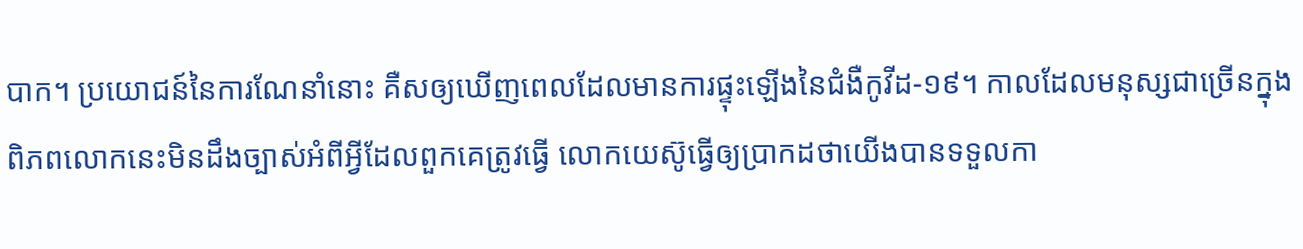បាក។ ប្រយោជន៍នៃការណែនាំនោះ គឺសឲ្យឃើញពេលដែលមានការផ្ទុះឡើងនៃជំងឺកូវីដ-១៩។ កាលដែលមនុស្សជាច្រើនក្នុងពិភពលោកនេះមិនដឹងច្បាស់អំពីអ្វីដែលពួកគេត្រូវធ្វើ លោកយេស៊ូធ្វើឲ្យប្រាកដថាយើងបានទទួលកា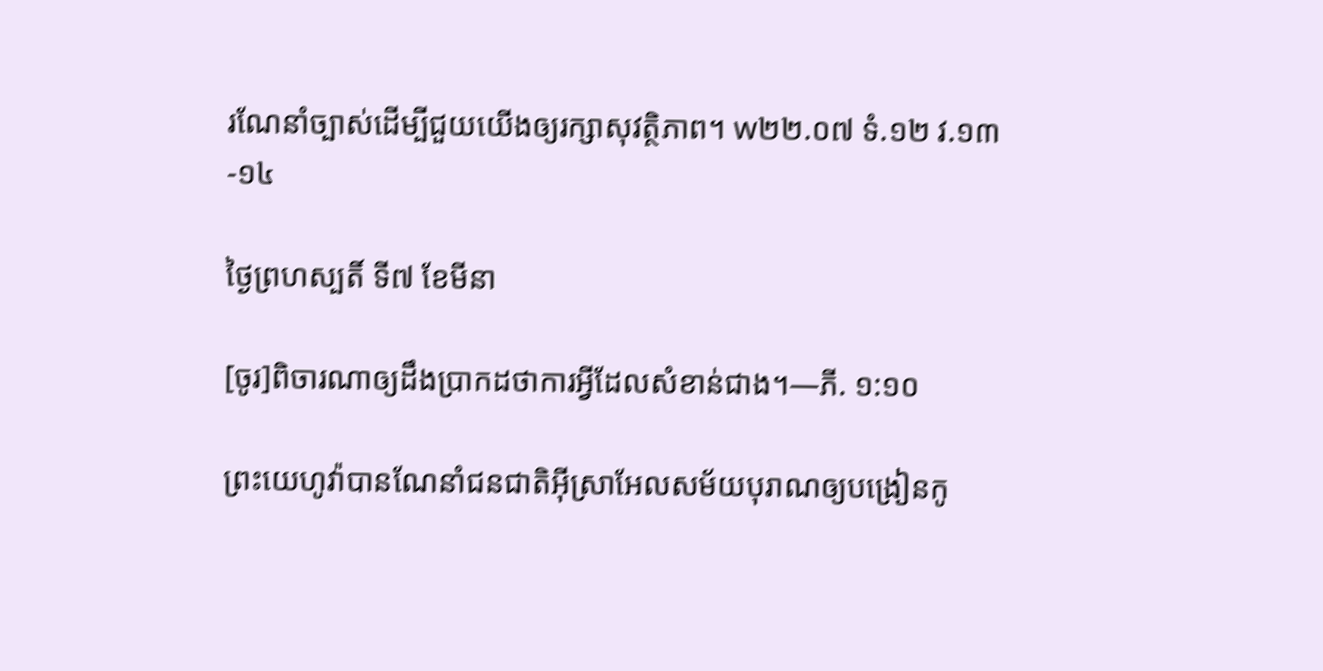រណែនាំច្បាស់ដើម្បីជួយយើងឲ្យរក្សាសុវត្ថិភាព។ w២២.០៧ ទំ.១២ វ.១៣-១៤

ថ្ងៃព្រហស្បតិ៍ ទី៧ ខែមីនា

[ចូរ]ពិចារណាឲ្យដឹងប្រាកដថាការអ្វីដែលសំខាន់ជាង។—ភី. ១:១០

ព្រះយេហូវ៉ាបានណែនាំជនជាតិអ៊ីស្រាអែលសម័យបុរាណឲ្យបង្រៀនកូ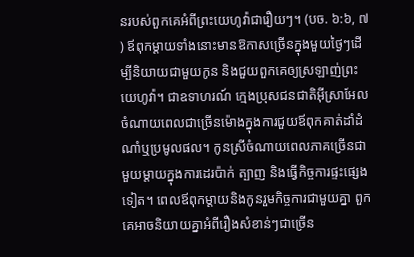នរបស់ពួកគេអំពីព្រះយេហូវ៉ាជារឿយៗ។ (បច. ៦:៦, ៧) ឪពុកម្ដាយទាំងនោះមានឱកាសច្រើនក្នុងមួយថ្ងៃៗដើម្បីនិយាយជាមួយកូន និងជួយពួកគេឲ្យស្រឡាញ់ព្រះយេហូវ៉ា។ ជាឧទាហរណ៍ ក្មេងប្រុសជនជាតិអ៊ីស្រាអែលចំណាយពេលជាច្រើនម៉ោងក្នុងការជួយឪពុកគាត់ដាំដំណាំឬប្រមូលផល។ កូនស្រីចំណាយពេលភាគច្រើនជាមួយម្ដាយក្នុងការដេរប៉ាក់ ត្បាញ និងធ្វើកិច្ចការផ្ទះផ្សេងទៀត។ ពេលឪពុកម្ដាយនិងកូនរួមកិច្ចការជាមួយគ្នា ពួកគេអាចនិយាយគ្នាអំពីរឿងសំខាន់ៗជាច្រើន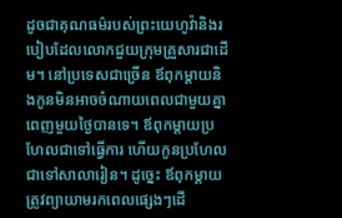ដូចជាគុណធម៌របស់ព្រះយេហូវ៉ានិងរបៀបដែលលោកជួយក្រុមគ្រួសារជាដើម។ នៅប្រទេសជាច្រើន ឪពុកម្ដាយនិងកូនមិនអាចចំណាយពេលជាមួយគ្នាពេញមួយថ្ងៃបានទេ។ ឪពុកម្ដាយប្រហែលជាទៅធ្វើការ ហើយកូនប្រហែលជាទៅសាលារៀន។ ដូច្នេះ ឪពុកម្ដាយត្រូវព្យាយាមរកពេលផ្សេងៗដើ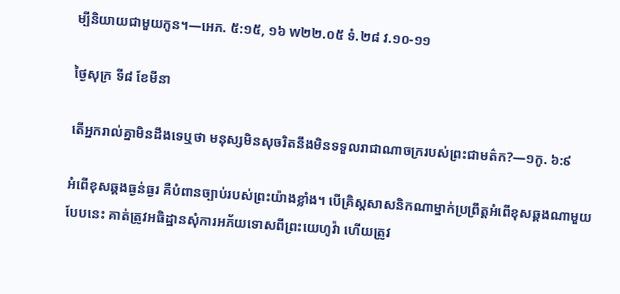ម្បីនិយាយជាមួយកូន។—អេភ. ៥:១៥, ១៦ w២២.០៥ ទំ.២៨ វ.១០-១១

ថ្ងៃសុក្រ ទី៨ ខែមីនា

តើអ្នករាល់គ្នាមិនដឹងទេឬថា មនុស្សមិនសុចរិតនឹងមិនទទួលរាជាណាចក្ររបស់ព្រះជាមត៌ក?—១កូ. ៦:៩

អំពើខុសឆ្គងធ្ងន់ធ្ងរ គឺបំពានច្បាប់របស់ព្រះយ៉ាងខ្លាំង។ បើគ្រិស្តសាសនិកណាម្នាក់ប្រព្រឹត្តអំពើខុសឆ្គងណាមួយបែបនេះ គាត់ត្រូវអធិដ្ឋានសុំការអភ័យទោសពីព្រះយេហូវ៉ា ហើយត្រូវ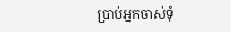ប្រាប់អ្នកចាស់ទុំ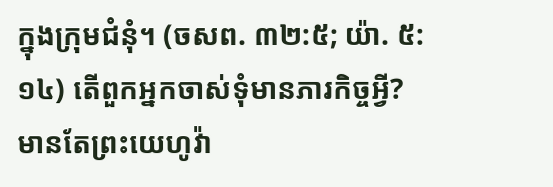ក្នុងក្រុមជំនុំ។ (ចសព. ៣២:៥; យ៉ា. ៥:១៤) តើពួកអ្នកចាស់ទុំមានភារកិច្ចអ្វី? មានតែព្រះយេហូវ៉ា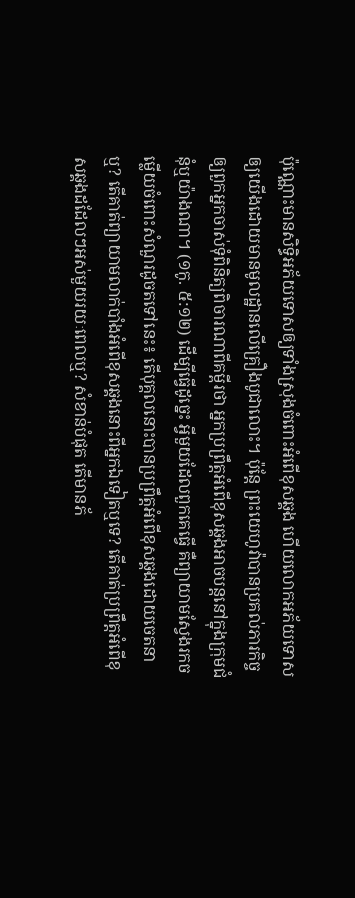ប៉ុណ្ណោះមានសិទ្ធិអភ័យទោសឲ្យទាំងស្រុងចំពោះអំពើខុសឆ្គង ហើយលោកអភ័យទោសឲ្យយើងដោយមានមូលដ្ឋានលើគ្រឿងបូជាលោះ។ ប៉ុន្តែ ព្រះយេហូវ៉ាបានប្រគល់ភារកិច្ចឲ្យពួកអ្នកចាស់ទុំពិនិត្យពិចារណាពីគម្ពីរថា អ្នកប្រព្រឹត្តអំពើខុសឆ្គងអាចបន្តនៅក្នុងក្រុមជំនុំឬយ៉ាងណា។ (១កូ. ៥:១២) ដើម្បីធ្វើដូច្នេះ អ្វីមួយដែលពួកគេធ្វើ គឺព្យាយាមស្វែងរកចម្លើយចំពោះសំណួរដូចតទៅនេះ៖ តើបុគ្គលនោះបានប្រព្រឹត្តអំពើខុសឆ្គងដោយចេតនាឬ? តើគាត់ព្យាយាមលាក់បាំងអំពើខុសឆ្គងនោះពីអ្នកឯទៀតឬទេ? តើគាត់ប្រព្រឹត្តអំពើខុសឆ្គងដដែលៗអស់មួយរយៈពេលឬ? សំខាន់បំផុត តើមានភ័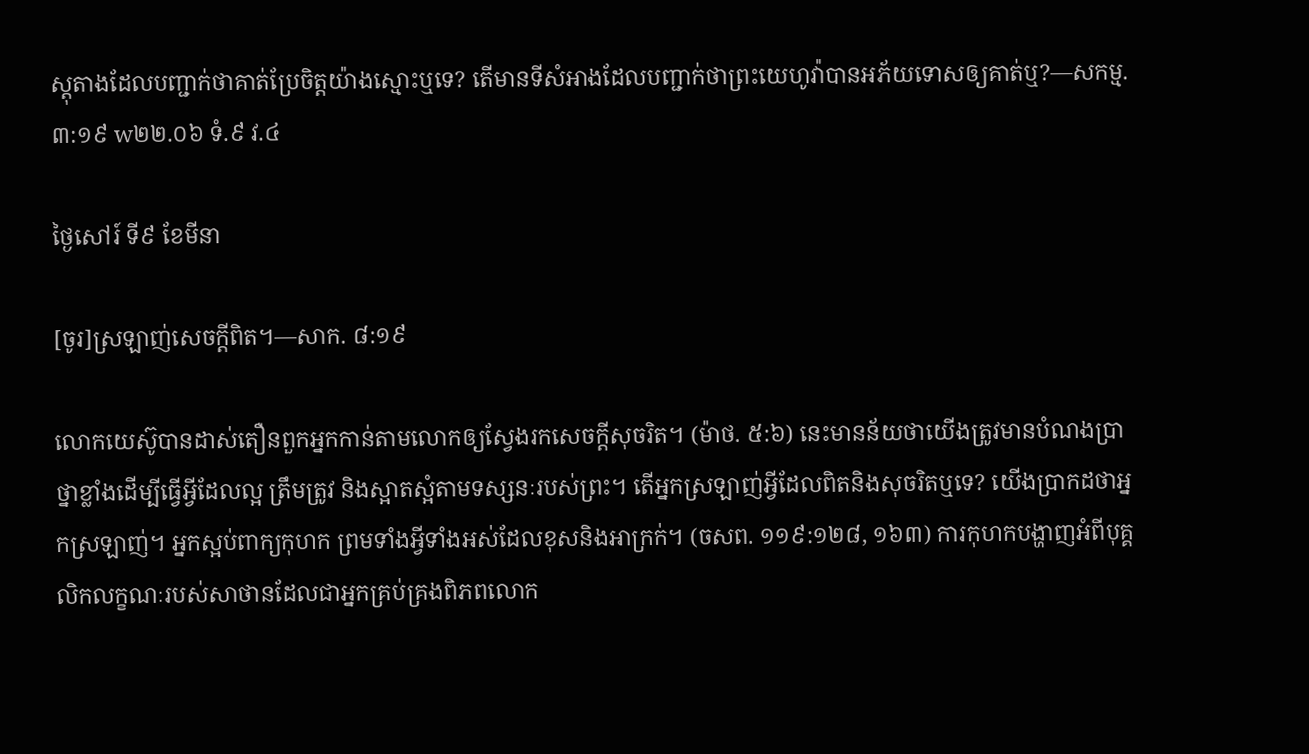ស្តុតាងដែលបញ្ជាក់ថាគាត់ប្រែចិត្តយ៉ាងស្មោះឬទេ? តើមានទីសំអាងដែលបញ្ជាក់ថាព្រះយេហូវ៉ាបានអភ័យទោសឲ្យគាត់ឬ?—សកម្ម. ៣:១៩ w២២.០៦ ទំ.៩ វ.៤

ថ្ងៃសៅរ៍ ទី៩ ខែមីនា

[ចូរ]ស្រឡាញ់សេចក្ដីពិត។—សាក. ៨:១៩

លោកយេស៊ូបានដាស់តឿនពួកអ្នកកាន់តាមលោកឲ្យស្វែងរកសេចក្ដីសុចរិត។ (ម៉ាថ. ៥:៦) នេះមានន័យថាយើងត្រូវមានបំណងប្រាថ្នាខ្លាំងដើម្បីធ្វើអ្វីដែលល្អ ត្រឹមត្រូវ និងស្អាតស្អំតាមទស្សនៈរបស់ព្រះ។ តើអ្នកស្រឡាញ់អ្វីដែលពិតនិងសុចរិតឬទេ? យើងប្រាកដថាអ្នកស្រឡាញ់។ អ្នកស្អប់ពាក្យកុហក ព្រមទាំងអ្វីទាំងអស់ដែលខុសនិងអាក្រក់។ (ចសព. ១១៩:១២៨, ១៦៣) ការកុហកបង្ហាញអំពីបុគ្គលិកលក្ខណៈរបស់សាថានដែលជាអ្នកគ្រប់គ្រងពិភពលោក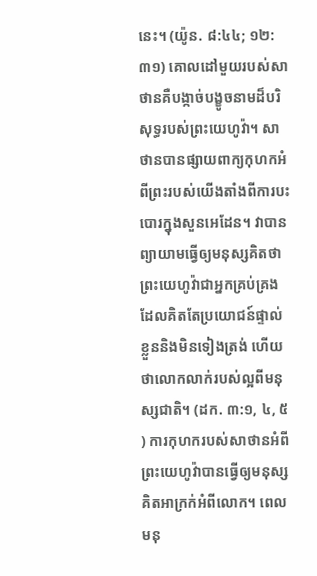នេះ។ (យ៉ូន. ៨:៤៤; ១២:៣១) គោលដៅមួយរបស់សាថានគឺបង្កាច់បង្ខូចនាមដ៏បរិសុទ្ធរបស់ព្រះយេហូវ៉ា។ សាថានបានផ្សាយពាក្យកុហកអំពីព្រះរបស់យើងតាំងពីការបះបោរក្នុងសួនអេដែន។ វាបានព្យាយាមធ្វើឲ្យមនុស្សគិតថាព្រះយេហូវ៉ាជាអ្នកគ្រប់គ្រងដែលគិតតែប្រយោជន៍ផ្ទាល់ខ្លួននិងមិនទៀងត្រង់ ហើយថាលោកលាក់របស់ល្អពីមនុស្សជាតិ។ (ដក. ៣:១, ៤, ៥) ការកុហករបស់សាថានអំពីព្រះយេហូវ៉ាបានធ្វើឲ្យមនុស្សគិតអាក្រក់អំពីលោក។ ពេលមនុ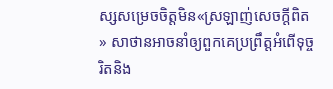ស្សសម្រេចចិត្តមិន«ស្រឡាញ់សេចក្ដីពិត» សាថានអាចនាំឲ្យពួកគេប្រព្រឹត្តអំពើទុច្ចរិតនិង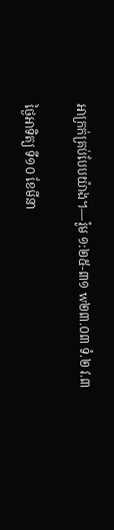អាក្រក់គ្រប់បែបយ៉ាង។—រ៉ូម ១:២៥-៣១ w២៣.០៣ ទំ.២ វ.៣

ថ្ងៃអាទិត្យ ទី១០ ខែមីនា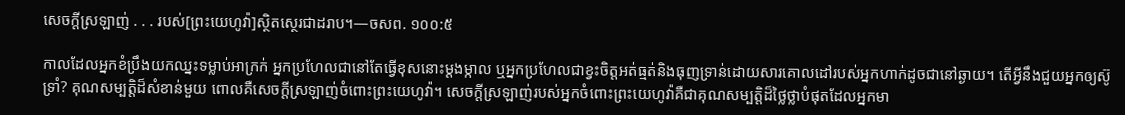សេចក្ដីស្រឡាញ់ . . . របស់[ព្រះយេហូវ៉ា]ស្ថិតស្ថេរជាដរាប។—ចសព. ១០០:៥

កាលដែលអ្នកខំប្រឹងយកឈ្នះទម្លាប់អាក្រក់ អ្នកប្រហែលជានៅតែធ្វើខុសនោះម្ដងម្កាល ឬអ្នកប្រហែលជាខ្វះចិត្តអត់ធ្មត់និងធុញទ្រាន់ដោយសារគោលដៅរបស់អ្នកហាក់ដូចជានៅឆ្ងាយ។ តើអ្វីនឹងជួយអ្នកឲ្យស៊ូទ្រាំ? គុណសម្បត្តិដ៏សំខាន់មួយ ពោលគឺសេចក្ដីស្រឡាញ់ចំពោះព្រះយេហូវ៉ា។ សេចក្ដីស្រឡាញ់របស់អ្នកចំពោះព្រះយេហូវ៉ាគឺជាគុណសម្បត្តិដ៏ថ្លៃថ្លាបំផុតដែលអ្នកមា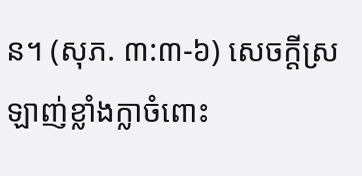ន។ (សុភ. ៣:៣-៦) សេចក្ដីស្រឡាញ់ខ្លាំងក្លាចំពោះ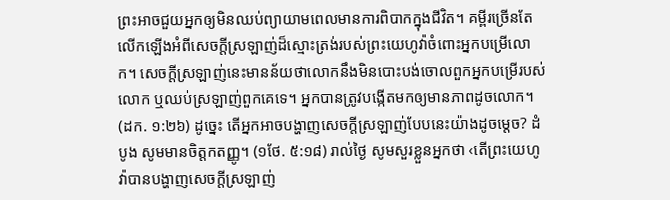ព្រះអាចជួយអ្នកឲ្យមិនឈប់ព្យាយាមពេលមានការពិបាកក្នុងជីវិត។ គម្ពីរច្រើនតែលើកឡើងអំពីសេចក្ដីស្រឡាញ់ដ៏ស្មោះត្រង់របស់ព្រះយេហូវ៉ាចំពោះអ្នកបម្រើលោក។ សេចក្ដីស្រឡាញ់នេះមានន័យថាលោកនឹងមិនបោះបង់ចោលពួកអ្នកបម្រើរបស់លោក ឬឈប់ស្រឡាញ់ពួកគេទេ។ អ្នកបានត្រូវបង្កើតមកឲ្យមានភាពដូចលោក។ (ដក. ១:២៦) ដូច្នេះ តើអ្នកអាចបង្ហាញសេចក្ដីស្រឡាញ់បែបនេះយ៉ាងដូចម្ដេច? ដំបូង សូមមានចិត្តកតញ្ញូ។ (១ថែ. ៥:១៨) រាល់ថ្ងៃ សូមសួរខ្លួនអ្នកថា ‹តើព្រះយេហូវ៉ាបានបង្ហាញសេចក្ដីស្រឡាញ់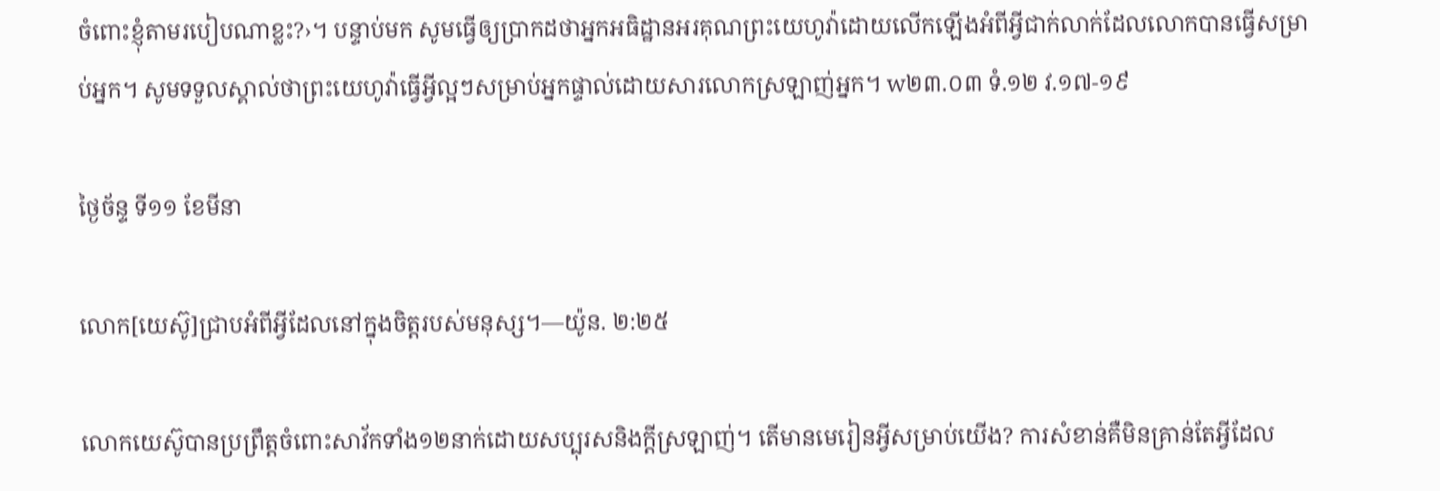ចំពោះខ្ញុំតាមរបៀបណាខ្លះ?›។ បន្ទាប់មក សូមធ្វើឲ្យប្រាកដថាអ្នកអធិដ្ឋានអរគុណព្រះយេហូវ៉ាដោយលើកឡើងអំពីអ្វីជាក់លាក់ដែលលោកបានធ្វើសម្រាប់អ្នក។ សូមទទួលស្គាល់ថាព្រះយេហូវ៉ាធ្វើអ្វីល្អៗសម្រាប់អ្នកផ្ទាល់ដោយសារលោកស្រឡាញ់អ្នក។ w២៣.០៣ ទំ.១២ វ.១៧-១៩

ថ្ងៃច័ន្ទ ទី១១ ខែមីនា

លោក[យេស៊ូ]ជ្រាបអំពីអ្វីដែលនៅក្នុងចិត្តរបស់មនុស្ស។—យ៉ូន. ២:២៥

លោកយេស៊ូបានប្រព្រឹត្តចំពោះសាវ័កទាំង១២នាក់ដោយសប្បុរសនិងក្ដីស្រឡាញ់។ តើមានមេរៀនអ្វីសម្រាប់យើង? ការសំខាន់គឺមិនគ្រាន់តែអ្វីដែល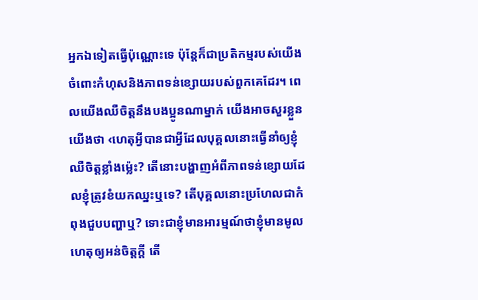អ្នកឯទៀតធ្វើប៉ុណ្ណោះទេ ប៉ុន្តែក៏ជាប្រតិកម្មរបស់យើងចំពោះកំហុសនិងភាពទន់ខ្សោយរបស់ពួកគេដែរ។ ពេលយើងឈឺចិត្តនឹងបងប្អូនណាម្នាក់ យើងអាចសួរខ្លួនយើងថា ‹ហេតុអ្វីបានជាអ្វីដែលបុគ្គលនោះធ្វើនាំឲ្យខ្ញុំឈឺចិត្តខ្លាំងម្ល៉េះ? តើនោះបង្ហាញអំពីភាពទន់ខ្សោយដែលខ្ញុំត្រូវខំយកឈ្នះឬទេ? តើបុគ្គលនោះប្រហែលជាកំពុងជួបបញ្ហាឬ? ទោះជាខ្ញុំមានអារម្មណ៍ថាខ្ញុំមានមូលហេតុឲ្យអន់ចិត្តក្ដី តើ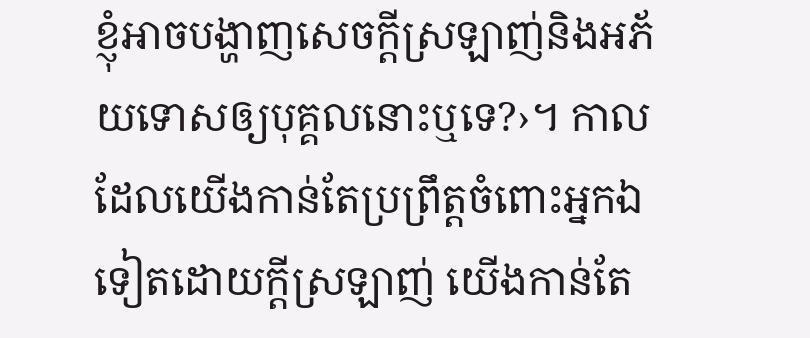ខ្ញុំអាចបង្ហាញសេចក្ដីស្រឡាញ់និងអភ័យទោសឲ្យបុគ្គលនោះឬទេ?›។ កាលដែលយើងកាន់តែប្រព្រឹត្តចំពោះអ្នកឯទៀតដោយក្ដីស្រឡាញ់ យើងកាន់តែ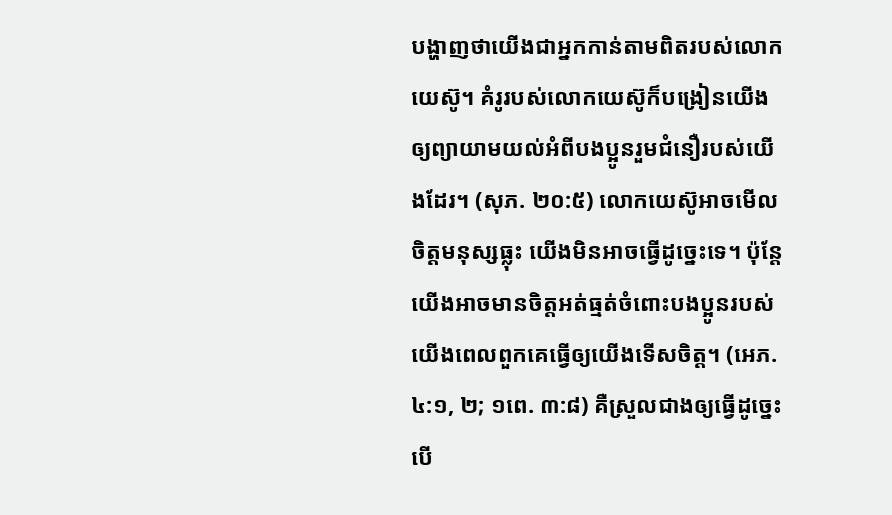បង្ហាញថាយើងជាអ្នកកាន់តាមពិតរបស់លោកយេស៊ូ។ គំរូរបស់លោកយេស៊ូក៏បង្រៀនយើងឲ្យព្យាយាមយល់អំពីបងប្អូនរួមជំនឿរបស់យើងដែរ។ (សុភ. ២០:៥) លោកយេស៊ូអាចមើលចិត្តមនុស្សធ្លុះ យើងមិនអាចធ្វើដូច្នេះទេ។ ប៉ុន្តែ យើងអាចមានចិត្តអត់ធ្មត់ចំពោះបងប្អូនរបស់យើងពេលពួកគេធ្វើឲ្យយើងទើសចិត្ត។ (អេភ. ៤:១, ២; ១ពេ. ៣:៨) គឺស្រួលជាងឲ្យធ្វើដូច្នេះបើ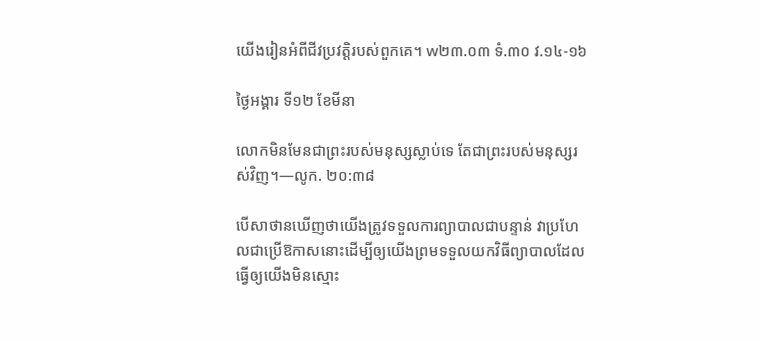យើងរៀនអំពីជីវប្រវត្តិរបស់ពួកគេ។ w២៣.០៣ ទំ.៣០ វ.១៤-១៦

ថ្ងៃអង្គារ ទី១២ ខែមីនា

លោកមិនមែនជាព្រះរបស់មនុស្សស្លាប់ទេ តែជាព្រះរបស់មនុស្សរស់វិញ។—លូក. ២០:៣៨

បើសាថានឃើញថាយើងត្រូវទទួលការព្យាបាលជាបន្ទាន់ វាប្រហែលជាប្រើឱកាសនោះដើម្បីឲ្យយើងព្រមទទួលយកវិធីព្យាបាលដែលធ្វើឲ្យយើងមិនស្មោះ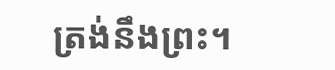ត្រង់នឹងព្រះ។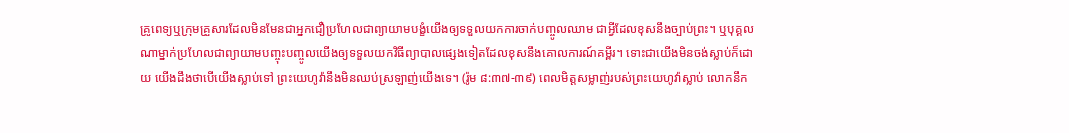គ្រូពេទ្យឬក្រុមគ្រួសារដែលមិនមែនជាអ្នកជឿប្រហែលជាព្យាយាមបង្ខំយើងឲ្យទទួលយកការចាក់បញ្ចូលឈាម ជាអ្វីដែលខុសនឹងច្បាប់ព្រះ។ ឬបុគ្គលណាម្នាក់ប្រហែលជាព្យាយាមបញ្ចុះបញ្ចូលយើងឲ្យទទួលយកវិធីព្យាបាលផ្សេងទៀតដែលខុសនឹងគោលការណ៍គម្ពីរ។ ទោះជាយើងមិនចង់ស្លាប់ក៏ដោយ យើងដឹងថាបើយើងស្លាប់ទៅ ព្រះយេហូវ៉ានឹងមិនឈប់ស្រឡាញ់យើងទេ។ (រ៉ូម ៨:៣៧-៣៩) ពេលមិត្តសម្លាញ់របស់ព្រះយេហូវ៉ាស្លាប់ លោកនឹក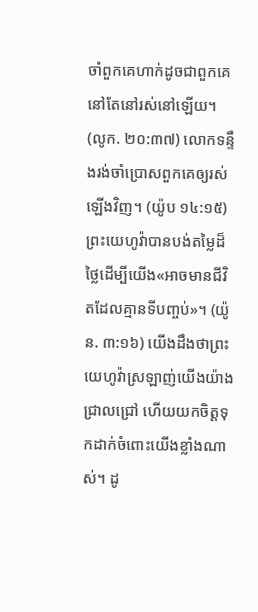ចាំពួកគេហាក់ដូចជាពួកគេនៅតែនៅរស់នៅឡើយ។ (លូក. ២០:៣៧) លោកទន្ទឹងរង់ចាំប្រោសពួកគេឲ្យរស់ឡើងវិញ។ (យ៉ូប ១៤:១៥) ព្រះយេហូវ៉ាបានបង់តម្លៃដ៏ថ្លៃដើម្បីយើង«អាចមានជីវិតដែលគ្មានទីបញ្ចប់»។ (យ៉ូន. ៣:១៦) យើងដឹងថាព្រះយេហូវ៉ាស្រឡាញ់យើងយ៉ាងជ្រាលជ្រៅ ហើយយកចិត្តទុកដាក់ចំពោះយើងខ្លាំងណាស់។ ដូ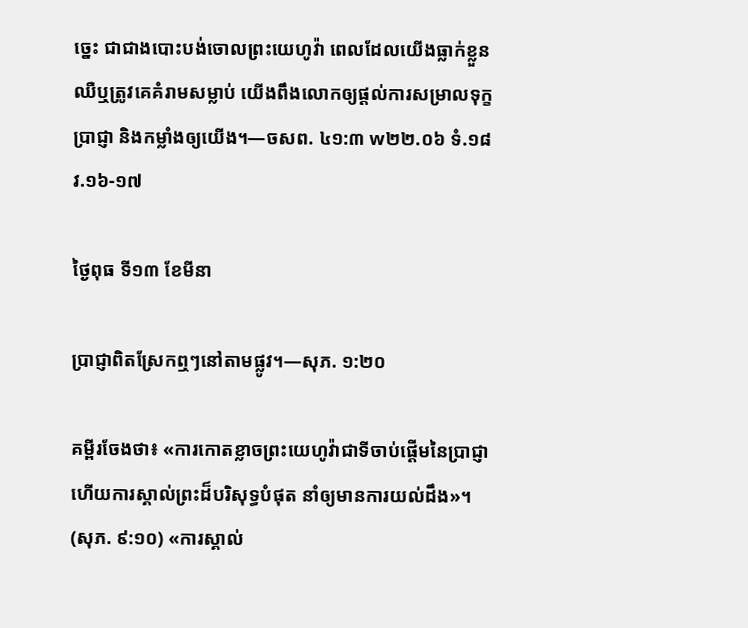ច្នេះ ជាជាងបោះបង់ចោលព្រះយេហូវ៉ា ពេលដែលយើងធ្លាក់ខ្លួនឈឺឬត្រូវគេគំរាមសម្លាប់ យើងពឹងលោកឲ្យផ្ដល់ការសម្រាលទុក្ខ ប្រាជ្ញា និងកម្លាំងឲ្យយើង។—ចសព. ៤១:៣ w២២.០៦ ទំ.១៨ វ.១៦-១៧

ថ្ងៃពុធ ទី១៣ ខែមីនា

ប្រាជ្ញាពិតស្រែកឮៗនៅតាមផ្លូវ។—សុភ. ១:២០

គម្ពីរចែងថា៖ «ការកោតខ្លាចព្រះយេហូវ៉ាជាទីចាប់ផ្ដើមនៃប្រាជ្ញា ហើយការស្គាល់ព្រះដ៏បរិសុទ្ធបំផុត នាំឲ្យមានការយល់ដឹង»។ (សុភ. ៩:១០) «ការស្គាល់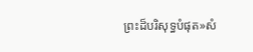ព្រះដ៏បរិសុទ្ធបំផុត»សំ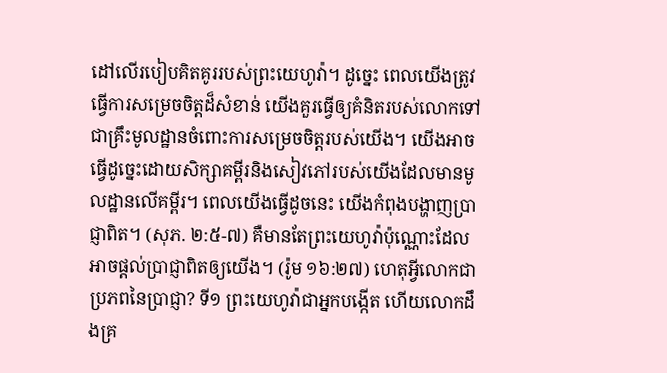ដៅលើរបៀបគិតគូររបស់ព្រះយេហូវ៉ា។ ដូច្នេះ ពេលយើងត្រូវធ្វើការសម្រេចចិត្តដ៏សំខាន់ យើងគួរធ្វើឲ្យគំនិតរបស់លោកទៅជាគ្រឹះមូលដ្ឋានចំពោះការសម្រេចចិត្តរបស់យើង។ យើងអាចធ្វើដូច្នេះដោយសិក្សាគម្ពីរនិងសៀវភៅរបស់យើងដែលមានមូលដ្ឋានលើគម្ពីរ។ ពេលយើងធ្វើដូចនេះ យើងកំពុងបង្ហាញប្រាជ្ញាពិត។ (សុភ. ២:៥-៧) គឺមានតែព្រះយេហូវ៉ាប៉ុណ្ណោះដែលអាចផ្ដល់ប្រាជ្ញាពិតឲ្យយើង។ (រ៉ូម ១៦:២៧) ហេតុអ្វីលោកជាប្រភពនៃប្រាជ្ញា? ទី១ ព្រះយេហូវ៉ាជាអ្នកបង្កើត ហើយលោកដឹងគ្រ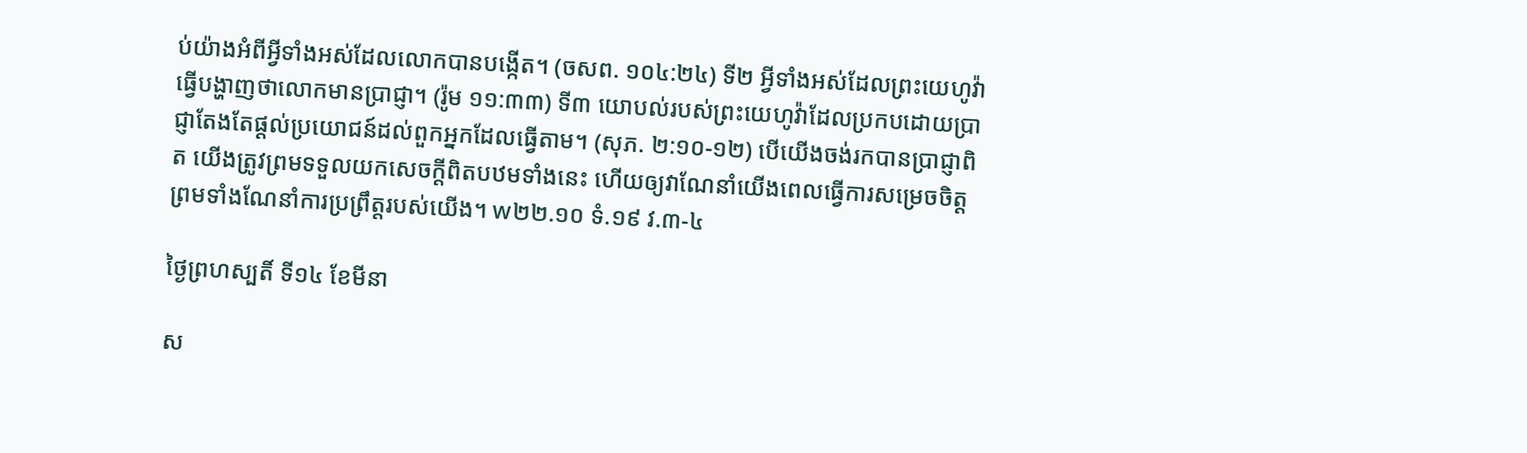ប់យ៉ាងអំពីអ្វីទាំងអស់ដែលលោកបានបង្កើត។ (ចសព. ១០៤:២៤) ទី២ អ្វីទាំងអស់ដែលព្រះយេហូវ៉ាធ្វើបង្ហាញថាលោកមានប្រាជ្ញា។ (រ៉ូម ១១:៣៣) ទី៣ យោបល់របស់ព្រះយេហូវ៉ាដែលប្រកបដោយប្រាជ្ញាតែងតែផ្ដល់ប្រយោជន៍ដល់ពួកអ្នកដែលធ្វើតាម។ (សុភ. ២:១០-១២) បើយើងចង់រកបានប្រាជ្ញាពិត យើងត្រូវព្រមទទួលយកសេចក្ដីពិតបឋមទាំងនេះ ហើយឲ្យវាណែនាំយើងពេលធ្វើការសម្រេចចិត្ត ព្រមទាំងណែនាំការប្រព្រឹត្តរបស់យើង។ w២២.១០ ទំ.១៩ វ.៣-៤

ថ្ងៃព្រហស្បតិ៍ ទី១៤ ខែមីនា

ស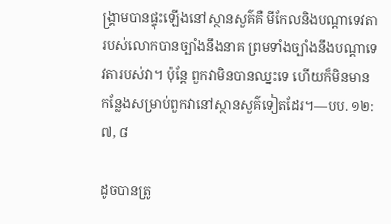ង្គ្រាមបានផ្ទុះឡើងនៅស្ថានសួគ៌គឺ មីកែលនិងបណ្ដាទេវតារបស់លោកបានច្បាំងនឹងនាគ ព្រមទាំងច្បាំងនឹងបណ្ដាទេវតារបស់វា។ ប៉ុន្តែ ពួកវាមិនបានឈ្នះទេ ហើយក៏មិនមានកន្លែងសម្រាប់ពួកវានៅស្ថានសួគ៌ទៀតដែរ។—បប. ១២:៧, ៨

ដូចបានត្រូ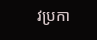វប្រកា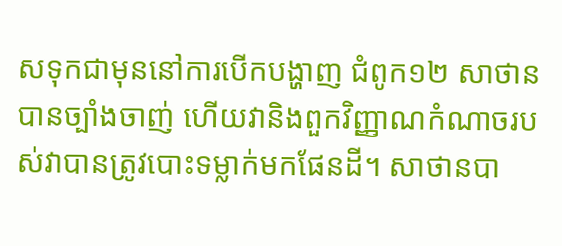សទុកជាមុននៅការបើកបង្ហាញ ជំពូក១២ សាថានបានច្បាំងចាញ់ ហើយវានិងពួកវិញ្ញាណកំណាចរបស់វាបានត្រូវបោះទម្លាក់មកផែនដី។ សាថានបា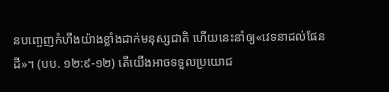នបញ្ចេញកំហឹងយ៉ាងខ្លាំងដាក់មនុស្សជាតិ ហើយនេះនាំឲ្យ«វេទនាដល់ផែនដី»។ (បប. ១២:៩-១២) តើយើងអាចទទួលប្រយោជ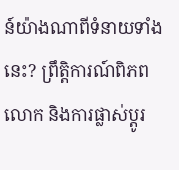ន៍យ៉ាងណាពីទំនាយទាំងនេះ? ព្រឹត្តិការណ៍ពិភពលោក និងការផ្លាស់ប្ដូរ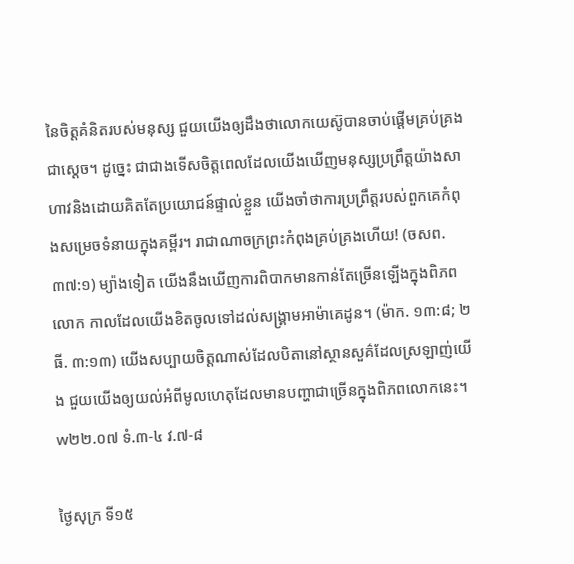នៃចិត្តគំនិតរបស់មនុស្ស ជួយយើងឲ្យដឹងថាលោកយេស៊ូបានចាប់ផ្ដើមគ្រប់គ្រងជាស្ដេច។ ដូច្នេះ ជាជាងទើសចិត្តពេលដែលយើងឃើញមនុស្សប្រព្រឹត្តយ៉ាងសាហាវនិងដោយគិតតែប្រយោជន៍ផ្ទាល់ខ្លួន យើងចាំថាការប្រព្រឹត្តរបស់ពួកគេកំពុងសម្រេចទំនាយក្នុងគម្ពីរ។ រាជាណាចក្រព្រះកំពុងគ្រប់គ្រងហើយ! (ចសព. ៣៧:១) ម្យ៉ាងទៀត យើងនឹងឃើញការពិបាកមានកាន់តែច្រើនឡើងក្នុងពិភពលោក កាលដែលយើងខិតចូលទៅដល់សង្គ្រាមអាម៉ាគេដូន។ (ម៉ាក. ១៣:៨; ២ធី. ៣:១៣) យើងសប្បាយចិត្តណាស់ដែលបិតានៅស្ថានសួគ៌ដែលស្រឡាញ់យើង ជួយយើងឲ្យយល់អំពីមូលហេតុដែលមានបញ្ហាជាច្រើនក្នុងពិភពលោកនេះ។ w២២.០៧ ទំ.៣-៤ វ.៧-៨

ថ្ងៃសុក្រ ទី១៥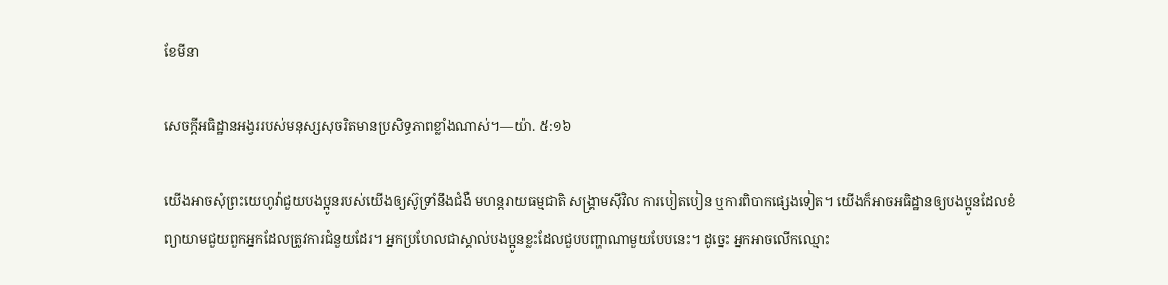ខែមីនា

សេចក្ដីអធិដ្ឋានអង្វររបស់មនុស្សសុចរិតមានប្រសិទ្ធភាពខ្លាំងណាស់។—យ៉ា. ៥:១៦

យើងអាចសុំព្រះយេហូវ៉ាជួយបងប្អូនរបស់យើងឲ្យស៊ូទ្រាំនឹងជំងឺ មហន្តរាយធម្មជាតិ សង្គ្រាមស៊ីវិល ការបៀតបៀន ឬការពិបាកផ្សេងទៀត។ យើងក៏អាចអធិដ្ឋានឲ្យបងប្អូនដែលខំព្យាយាមជួយពួកអ្នកដែលត្រូវការជំនួយដែរ។ អ្នកប្រហែលជាស្គាល់បងប្អូនខ្លះដែលជួបបញ្ហាណាមួយបែបនេះ។ ដូច្នេះ អ្នកអាចលើកឈ្មោះ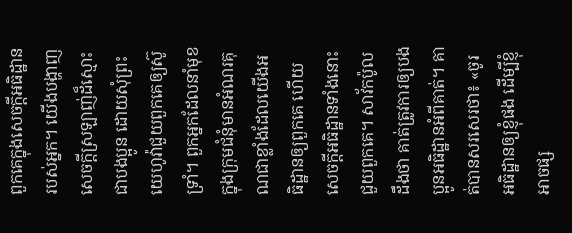ពួកគេក្នុងសេចក្ដីអធិដ្ឋានរបស់អ្នក។ យើងបង្ហាញសេចក្ដីស្រឡាញ់ដ៏ស្មោះជាបងប្អូន ដោយសុំព្រះយេហូវ៉ាជួយពួកគេឲ្យស៊ូទ្រាំ។ ពួកអ្នកដែលនាំមុខក្នុងក្រុមជំនុំមានអំណរគុណជាខ្លាំងដែលយើងអធិដ្ឋានឲ្យពួកគេ ហើយសេចក្ដីអធិដ្ឋានទាំងនោះជួយពួកគេ។ សាវ័កប៉ូលដឹងថា គាត់ត្រូវការឲ្យបងប្អូនអធិដ្ឋានអំពីគាត់។ គាត់បានសរសេរថា៖ «ចូរអធិដ្ឋានឲ្យខ្ញុំផង ដើម្បីខ្ញុំអាចផ្ស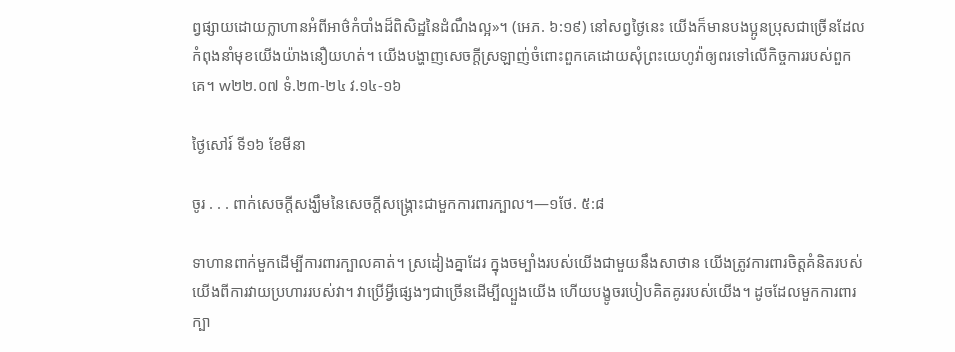ព្វផ្សាយដោយក្លាហានអំពីអាថ៌កំបាំងដ៏ពិសិដ្ឋនៃដំណឹងល្អ»។ (អេភ. ៦:១៩) នៅសព្វថ្ងៃនេះ យើងក៏មានបងប្អូនប្រុសជាច្រើនដែលកំពុងនាំមុខយើងយ៉ាងនឿយហត់។ យើងបង្ហាញសេចក្ដីស្រឡាញ់ចំពោះពួកគេដោយសុំព្រះយេហូវ៉ាឲ្យពរទៅលើកិច្ចការរបស់ពួកគេ។ w២២.០៧ ទំ.២៣-២៤ វ.១៤-១៦

ថ្ងៃសៅរ៍ ទី១៦ ខែមីនា

ចូរ . . . ពាក់សេចក្ដីសង្ឃឹមនៃសេចក្ដីសង្គ្រោះជាមួកការពារក្បាល។—១ថែ. ៥:៨

ទាហានពាក់មួកដើម្បីការពារក្បាលគាត់។ ស្រដៀងគ្នាដែរ ក្នុងចម្បាំងរបស់យើងជាមួយនឹងសាថាន យើងត្រូវការពារចិត្តគំនិតរបស់យើងពីការវាយប្រហាររបស់វា។ វាប្រើអ្វីផ្សេងៗជាច្រើនដើម្បីល្បួងយើង ហើយបង្ខូចរបៀបគិតគូររបស់យើង។ ដូចដែលមួកការពារក្បា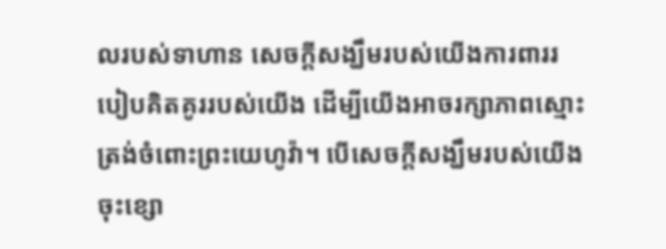លរបស់ទាហាន សេចក្ដីសង្ឃឹមរបស់យើងការពាររបៀបគិតគូររបស់យើង ដើម្បីយើងអាចរក្សាភាពស្មោះត្រង់ចំពោះព្រះយេហូវ៉ា។ បើសេចក្ដីសង្ឃឹមរបស់យើងចុះខ្សោ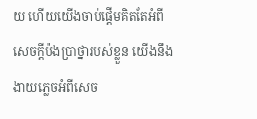យ ហើយយើងចាប់ផ្ដើមគិតតែអំពីសេចក្ដីប៉ងប្រាថ្នារបស់ខ្លួន យើងនឹងងាយភ្លេចអំពីសេច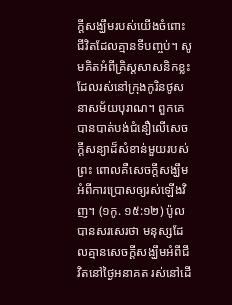ក្ដីសង្ឃឹមរបស់យើងចំពោះជីវិតដែលគ្មានទីបញ្ចប់។ សូមគិតអំពីគ្រិស្តសាសនិកខ្លះដែលរស់នៅក្រុងកូរិនថូសនាសម័យបុរាណ។ ពួកគេបានបាត់បង់ជំនឿលើសេចក្ដីសន្យាដ៏សំខាន់មួយរបស់ព្រះ ពោលគឺសេចក្ដីសង្ឃឹមអំពីការប្រោសឲ្យរស់ឡើងវិញ។ (១កូ. ១៥:១២) ប៉ូលបានសរសេរថា មនុស្សដែលគ្មានសេចក្ដីសង្ឃឹមអំពីជីវិតនៅថ្ងៃអនាគត រស់នៅដើ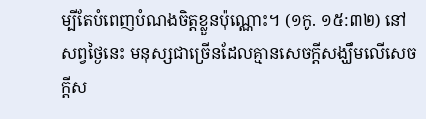ម្បីតែបំពេញបំណងចិត្តខ្លួនប៉ុណ្ណោះ។ (១កូ. ១៥:៣២) នៅសព្វថ្ងៃនេះ មនុស្សជាច្រើនដែលគ្មានសេចក្ដីសង្ឃឹមលើសេចក្ដីស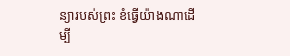ន្យារបស់ព្រះ ខំធ្វើយ៉ាងណាដើម្បី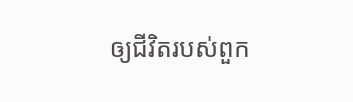ឲ្យជីវិតរបស់ពួក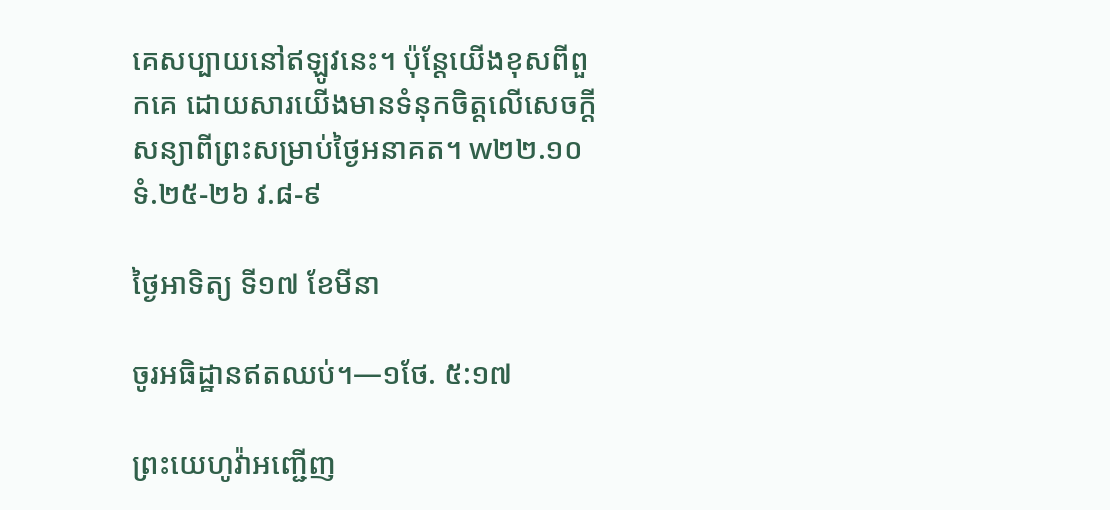គេសប្បាយនៅឥឡូវនេះ។ ប៉ុន្តែយើងខុសពីពួកគេ ដោយសារយើងមានទំនុកចិត្តលើសេចក្ដីសន្យាពីព្រះសម្រាប់ថ្ងៃអនាគត។ w២២.១០ ទំ.២៥-២៦ វ.៨-៩

ថ្ងៃអាទិត្យ ទី១៧ ខែមីនា

ចូរអធិដ្ឋានឥតឈប់។—១ថែ. ៥:១៧

ព្រះយេហូវ៉ាអញ្ជើញ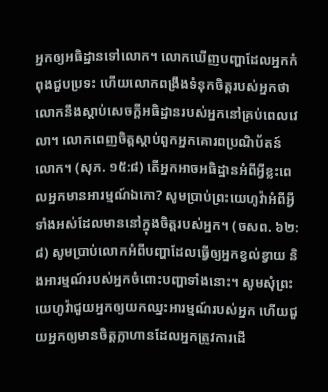អ្នកឲ្យអធិដ្ឋានទៅលោក។ លោកឃើញបញ្ហាដែលអ្នកកំពុងជួបប្រទះ ហើយលោកពង្រឹងទំនុកចិត្តរបស់អ្នកថា លោកនឹងស្ដាប់សេចក្ដីអធិដ្ឋានរបស់អ្នកនៅគ្រប់ពេលវេលា។ លោកពេញចិត្តស្ដាប់ពួកអ្នកគោរពប្រណិប័តន៍លោក។ (សុភ. ១៥:៨) តើអ្នកអាចអធិដ្ឋានអំពីអ្វីខ្លះពេលអ្នកមានអារម្មណ៍ឯកោ? សូមប្រាប់ព្រះយេហូវ៉ាអំពីអ្វីទាំងអស់ដែលមាននៅក្នុងចិត្តរបស់អ្នក។ (ចសព. ៦២:៨) សូមប្រាប់លោកអំពីបញ្ហាដែលធ្វើឲ្យអ្នកខ្វល់ខ្វាយ និងអារម្មណ៍របស់អ្នកចំពោះបញ្ហាទាំងនោះ។ សូមសុំព្រះយេហូវ៉ាជួយអ្នកឲ្យយកឈ្នះអារម្មណ៍របស់អ្នក ហើយជួយអ្នកឲ្យមានចិត្តក្លាហានដែលអ្នកត្រូវការដើ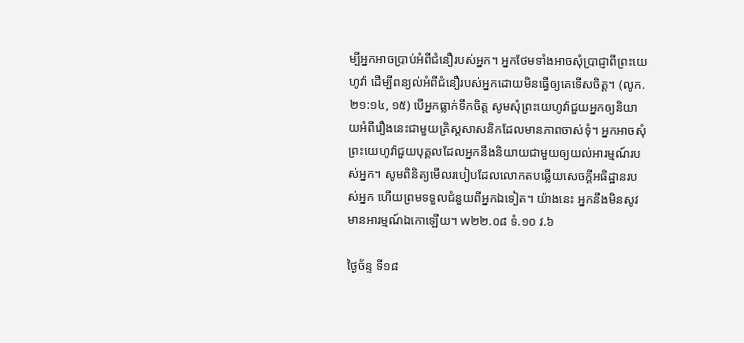ម្បីអ្នកអាចប្រាប់អំពីជំនឿរបស់អ្នក។ អ្នកថែមទាំងអាចសុំប្រាជ្ញាពីព្រះយេហូវ៉ា ដើម្បីពន្យល់អំពីជំនឿរបស់អ្នកដោយមិនធ្វើឲ្យគេទើសចិត្ត។ (លូក. ២១:១៤, ១៥) បើអ្នកធ្លាក់ទឹកចិត្ត សូមសុំព្រះយេហូវ៉ាជួយអ្នកឲ្យនិយាយអំពីរឿងនេះជាមួយគ្រិស្តសាសនិកដែលមានភាពចាស់ទុំ។ អ្នកអាចសុំព្រះយេហូវ៉ាជួយបុគ្គលដែលអ្នកនឹងនិយាយជាមួយឲ្យយល់អារម្មណ៍របស់អ្នក។ សូមពិនិត្យមើលរបៀបដែលលោកតបឆ្លើយសេចក្ដីអធិដ្ឋានរបស់អ្នក ហើយព្រមទទួលជំនួយពីអ្នកឯទៀត។ យ៉ាងនេះ អ្នកនឹងមិនសូវមានអារម្មណ៍ឯកោឡើយ។ w២២.០៨ ទំ.១០ វ.៦

ថ្ងៃច័ន្ទ ទី១៨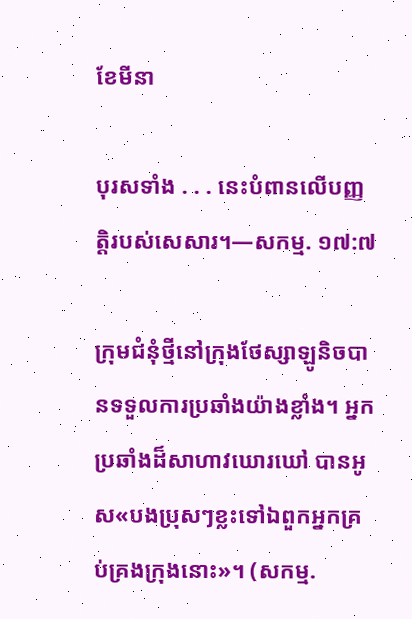ខែមីនា

បុរសទាំង . . . នេះបំពានលើបញ្ញត្ដិរបស់សេសារ។—សកម្ម. ១៧:៧

ក្រុមជំនុំថ្មីនៅក្រុងថែស្សាឡូនិចបានទទួលការប្រឆាំងយ៉ាងខ្លាំង។ អ្នកប្រឆាំងដ៏សាហាវឃោរឃៅ បានអូស«បងប្រុសៗខ្លះទៅឯពួកអ្នកគ្រប់គ្រងក្រុងនោះ»។ (សកម្ម.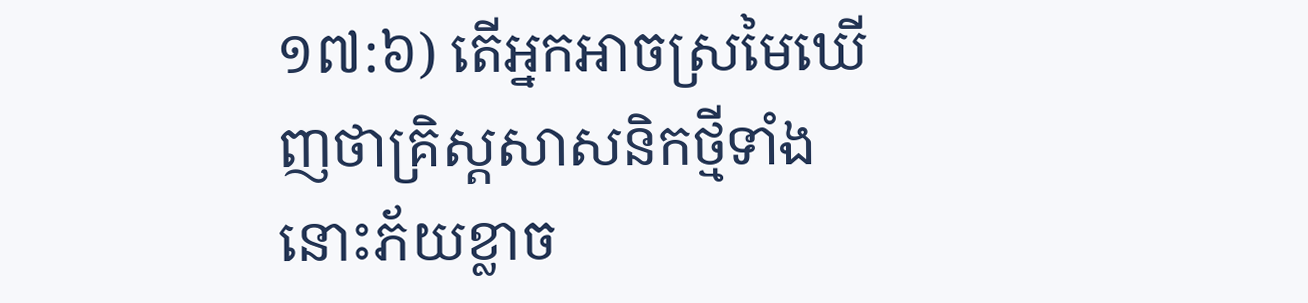១៧:៦) តើអ្នកអាចស្រមៃឃើញថាគ្រិស្តសាសនិកថ្មីទាំងនោះភ័យខ្លាច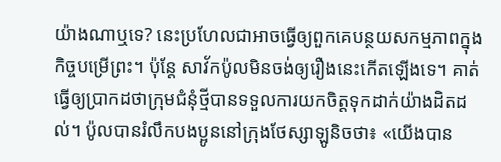យ៉ាងណាឬទេ? នេះប្រហែលជាអាចធ្វើឲ្យពួកគេបន្ថយសកម្មភាពក្នុងកិច្ចបម្រើព្រះ។ ប៉ុន្តែ សាវ័កប៉ូលមិនចង់ឲ្យរឿងនេះកើតឡើងទេ។ គាត់ធ្វើឲ្យប្រាកដថាក្រុមជំនុំថ្មីបានទទួលការយកចិត្តទុកដាក់យ៉ាងដិតដល់។ ប៉ូលបានរំលឹកបងប្អូននៅក្រុងថែស្សាឡូនិចថា៖ «យើងបាន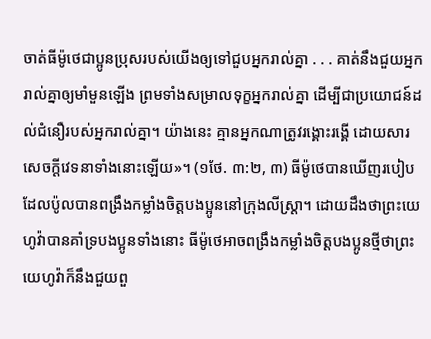ចាត់ធីម៉ូថេជាប្អូនប្រុសរបស់យើងឲ្យទៅជួបអ្នករាល់គ្នា . . . គាត់នឹងជួយអ្នករាល់គ្នាឲ្យមាំមួនឡើង ព្រមទាំងសម្រាលទុក្ខអ្នករាល់គ្នា ដើម្បីជាប្រយោជន៍ដល់ជំនឿរបស់អ្នករាល់គ្នា។ យ៉ាងនេះ គ្មានអ្នកណាត្រូវរង្គោះរង្គើ ដោយសារសេចក្ដីវេទនាទាំងនោះឡើយ»។ (១ថែ. ៣:២, ៣) ធីម៉ូថេបានឃើញរបៀបដែលប៉ូលបានពង្រឹងកម្លាំងចិត្តបងប្អូននៅក្រុងលីស្ដ្រា។ ដោយដឹងថាព្រះយេហូវ៉ាបានគាំទ្របងប្អូនទាំងនោះ ធីម៉ូថេអាចពង្រឹងកម្លាំងចិត្តបងប្អូនថ្មីថាព្រះយេហូវ៉ាក៏នឹងជួយពួ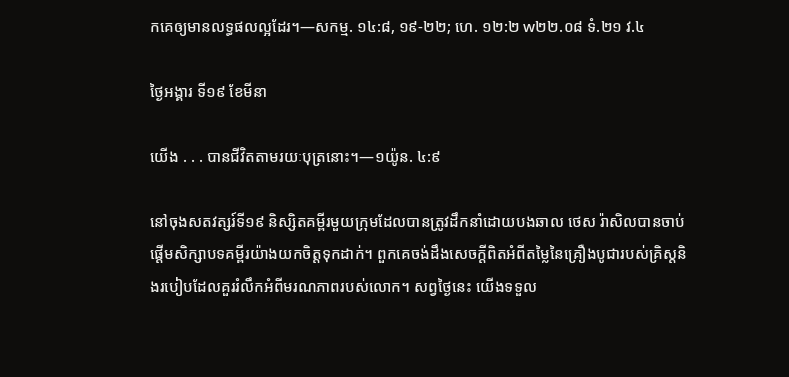កគេឲ្យមានលទ្ធផលល្អដែរ។—សកម្ម. ១៤:៨, ១៩-២២; ហេ. ១២:២ w២២.០៨ ទំ.២១ វ.៤

ថ្ងៃអង្គារ ទី១៩ ខែមីនា

យើង . . . បានជីវិតតាមរយៈបុត្រនោះ។—១យ៉ូន. ៤:៩

នៅចុងសតវត្សរ៍ទី១៩ និស្សិតគម្ពីរមួយក្រុមដែលបានត្រូវដឹកនាំដោយបងឆាល ថេស រ៉ាសិលបានចាប់ផ្ដើមសិក្សាបទគម្ពីរយ៉ាងយកចិត្តទុកដាក់។ ពួកគេចង់ដឹងសេចក្ដីពិតអំពីតម្លៃនៃគ្រឿងបូជារបស់គ្រិស្តនិងរបៀបដែលគួររំលឹកអំពីមរណភាពរបស់លោក។ សព្វថ្ងៃនេះ យើងទទួល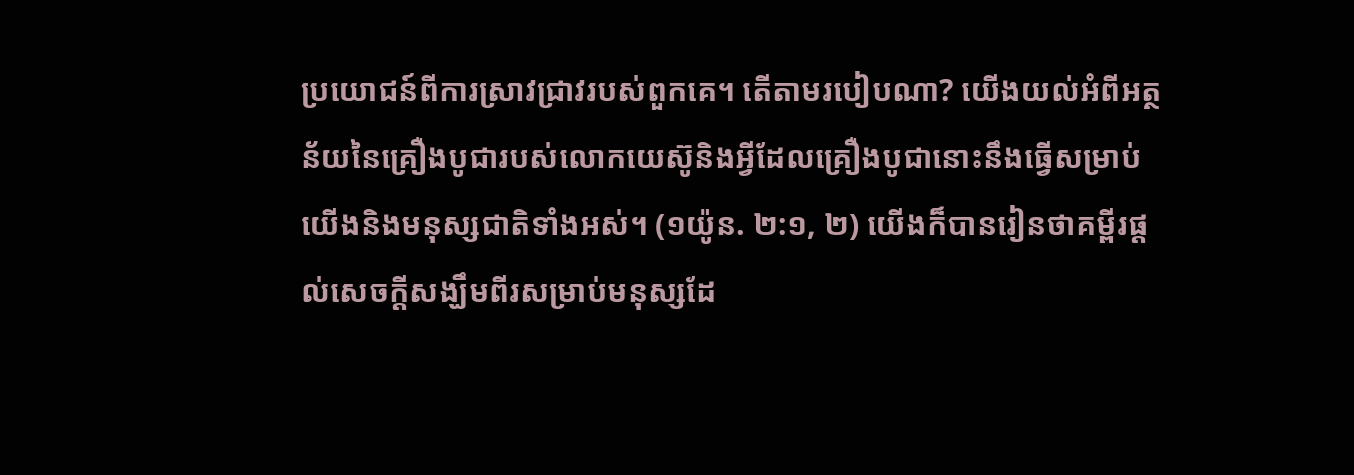ប្រយោជន៍ពីការស្រាវជ្រាវរបស់ពួកគេ។ តើតាមរបៀបណា? យើងយល់អំពីអត្ថន័យនៃគ្រឿងបូជារបស់លោកយេស៊ូនិងអ្វីដែលគ្រឿងបូជានោះនឹងធ្វើសម្រាប់យើងនិងមនុស្សជាតិទាំងអស់។ (១យ៉ូន. ២:១, ២) យើងក៏បានរៀនថាគម្ពីរផ្ដល់សេចក្ដីសង្ឃឹមពីរសម្រាប់មនុស្សដែ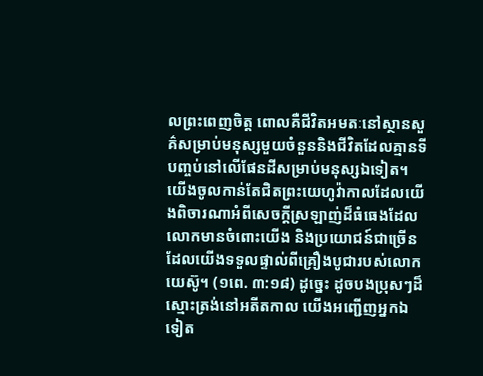លព្រះពេញចិត្ត ពោលគឺជីវិតអមតៈនៅស្ថានសួគ៌សម្រាប់មនុស្សមួយចំនួននិងជីវិតដែលគ្មានទីបញ្ចប់នៅលើផែនដីសម្រាប់មនុស្សឯទៀត។ យើងចូលកាន់តែជិតព្រះយេហូវ៉ាកាលដែលយើងពិចារណាអំពីសេចក្ដីស្រឡាញ់ដ៏ធំធេងដែលលោកមានចំពោះយើង និងប្រយោជន៍ជាច្រើនដែលយើងទទួលផ្ទាល់ពីគ្រឿងបូជារបស់លោកយេស៊ូ។ (១ពេ. ៣:១៨) ដូច្នេះ ដូចបងប្រុសៗដ៏ស្មោះត្រង់នៅអតីតកាល យើងអញ្ជើញអ្នកឯទៀត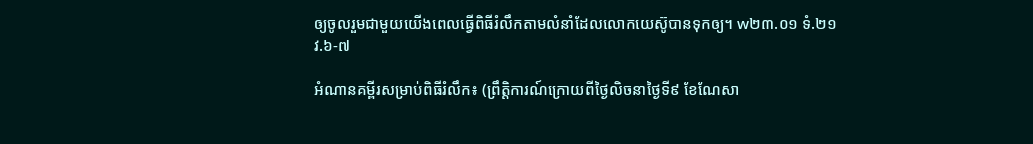ឲ្យចូលរួមជាមួយយើងពេលធ្វើពិធីរំលឹកតាមលំនាំដែលលោកយេស៊ូបានទុកឲ្យ។ w២៣.០១ ទំ.២១ វ.៦-៧

អំណានគម្ពីរសម្រាប់ពិធីរំលឹក៖ (ព្រឹត្តិការណ៍ក្រោយពីថ្ងៃលិចនាថ្ងៃទី៩ ខែណែសា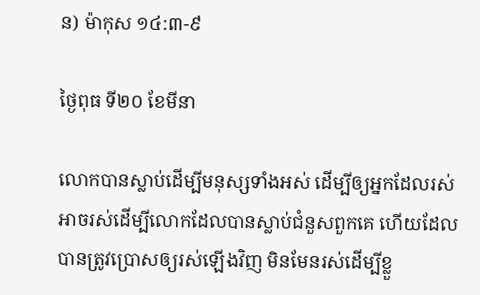ន) ម៉ាកុស ១៤:៣-៩

ថ្ងៃពុធ ទី២០ ខែមីនា

លោកបានស្លាប់ដើម្បីមនុស្សទាំងអស់ ដើម្បីឲ្យអ្នកដែលរស់ អាចរស់ដើម្បីលោកដែលបានស្លាប់ជំនួសពួកគេ ហើយដែលបានត្រូវប្រោសឲ្យរស់ឡើងវិញ មិនមែនរស់ដើម្បីខ្លួ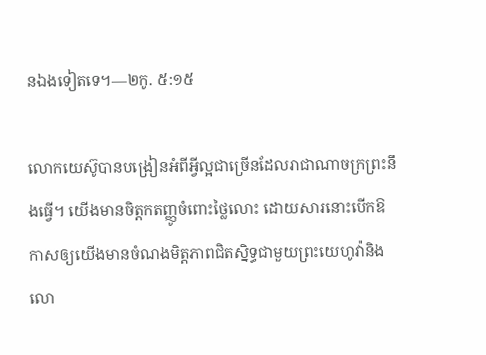នឯងទៀតទេ។—២កូ. ៥:១៥

លោកយេស៊ូបានបង្រៀនអំពីអ្វីល្អជាច្រើនដែលរាជាណាចក្រព្រះនឹងធ្វើ។ យើងមានចិត្តកតញ្ញូចំពោះថ្លៃលោះ ដោយសារនោះបើកឱកាសឲ្យយើងមានចំណងមិត្តភាពជិតស្និទ្ធជាមួយព្រះយេហូវ៉ានិងលោ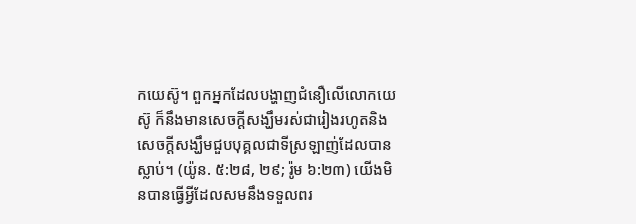កយេស៊ូ។ ពួកអ្នកដែលបង្ហាញជំនឿលើលោកយេស៊ូ ក៏នឹងមានសេចក្ដីសង្ឃឹមរស់ជារៀងរហូតនិងសេចក្ដីសង្ឃឹមជួបបុគ្គលជាទីស្រឡាញ់ដែលបានស្លាប់។ (យ៉ូន. ៥:២៨, ២៩; រ៉ូម ៦:២៣) យើងមិនបានធ្វើអ្វីដែលសមនឹងទទួលពរ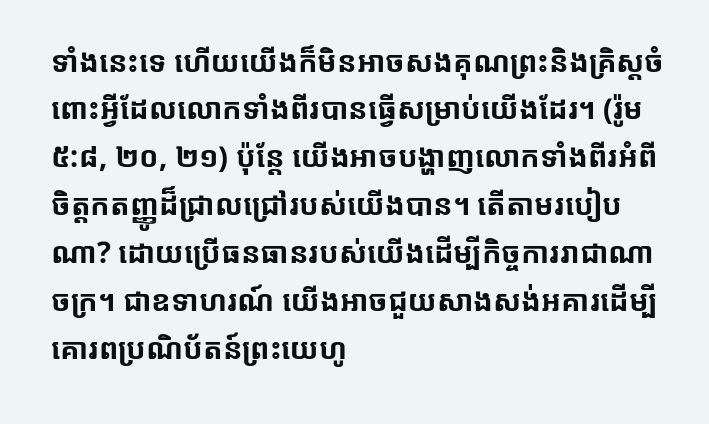ទាំងនេះទេ ហើយយើងក៏មិនអាចសងគុណព្រះនិងគ្រិស្តចំពោះអ្វីដែលលោកទាំងពីរបានធ្វើសម្រាប់យើងដែរ។ (រ៉ូម ៥:៨, ២០, ២១) ប៉ុន្តែ យើងអាចបង្ហាញលោកទាំងពីរអំពីចិត្តកតញ្ញូដ៏ជ្រាលជ្រៅរបស់យើងបាន។ តើតាមរបៀបណា? ដោយប្រើធនធានរបស់យើងដើម្បីកិច្ចការរាជាណាចក្រ។ ជាឧទាហរណ៍ យើងអាចជួយសាងសង់អគារដើម្បីគោរពប្រណិប័តន៍ព្រះយេហូ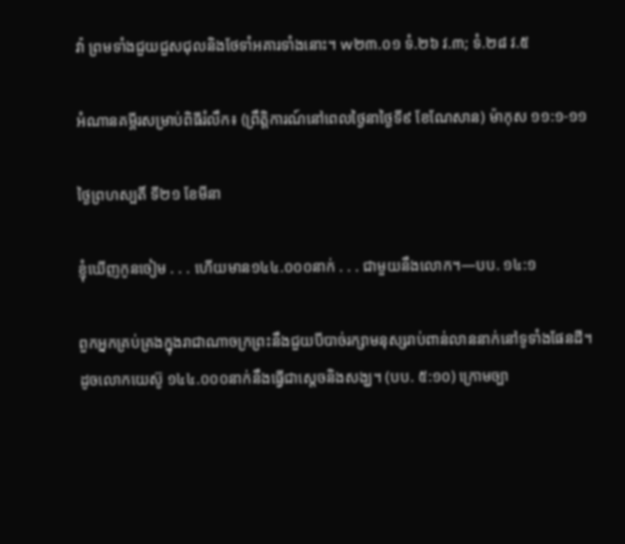វ៉ា ព្រមទាំងជួយជួសជុលនិងថែទាំអគារទាំងនោះ។ w២៣.០១ ទំ.២៦ វ.៣; ទំ.២៨ វ.៥

អំណានគម្ពីរសម្រាប់ពិធីរំលឹក៖ (ព្រឹត្តិការណ៍នៅពេលថ្ងៃនាថ្ងៃទី៩ ខែណែសាន) ម៉ាកុស ១១:១-១១

ថ្ងៃព្រហស្បតិ៍ ទី២១ ខែមីនា

ខ្ញុំឃើញកូនចៀម . . . ហើយមាន១៤៤.០០០នាក់ . . . ជាមួយនឹងលោក។—បប. ១៤:១

ពួកអ្នកគ្រប់គ្រងក្នុងរាជាណាចក្រព្រះនឹងជួយបីបាច់រក្សាមនុស្សរាប់ពាន់លាននាក់នៅទូទាំងផែនដី។ ដូចលោកយេស៊ូ ១៤៤.០០០នាក់នឹងធ្វើជាស្ដេចនិងសង្ឃ។ (បប. ៥:១០) ក្រោមច្បា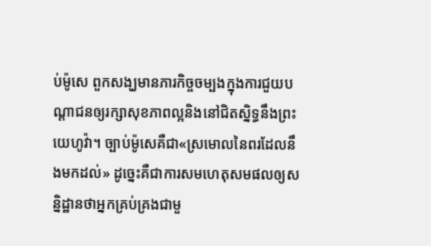ប់ម៉ូសេ ពួកសង្ឃមានភារកិច្ចចម្បងក្នុងការជួយបណ្ដាជនឲ្យរក្សាសុខភាពល្អនិងនៅជិតស្និទ្ធនឹងព្រះយេហូវ៉ា។ ច្បាប់ម៉ូសេគឺជា«ស្រមោលនៃពរដែលនឹងមកដល់» ដូច្នេះគឺជាការសមហេតុសមផលឲ្យសន្និដ្ឋានថាអ្នកគ្រប់គ្រងជាមួ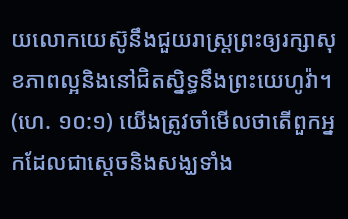យលោកយេស៊ូនឹងជួយរាស្ត្រព្រះឲ្យរក្សាសុខភាពល្អនិងនៅជិតស្និទ្ធនឹងព្រះយេហូវ៉ា។ (ហេ. ១០:១) យើងត្រូវចាំមើលថាតើពួកអ្នកដែលជាស្ដេចនិងសង្ឃទាំង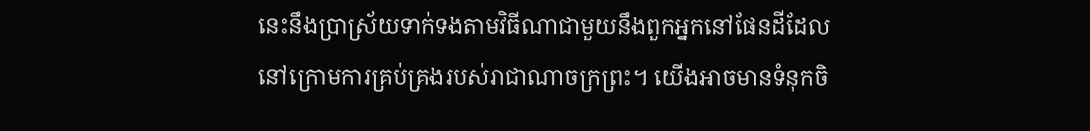នេះនឹងប្រាស្រ័យទាក់ទងតាមវិធីណាជាមួយនឹងពួកអ្នកនៅផែនដីដែលនៅក្រោមការគ្រប់គ្រងរបស់រាជាណាចក្រព្រះ។ យើងអាចមានទំនុកចិ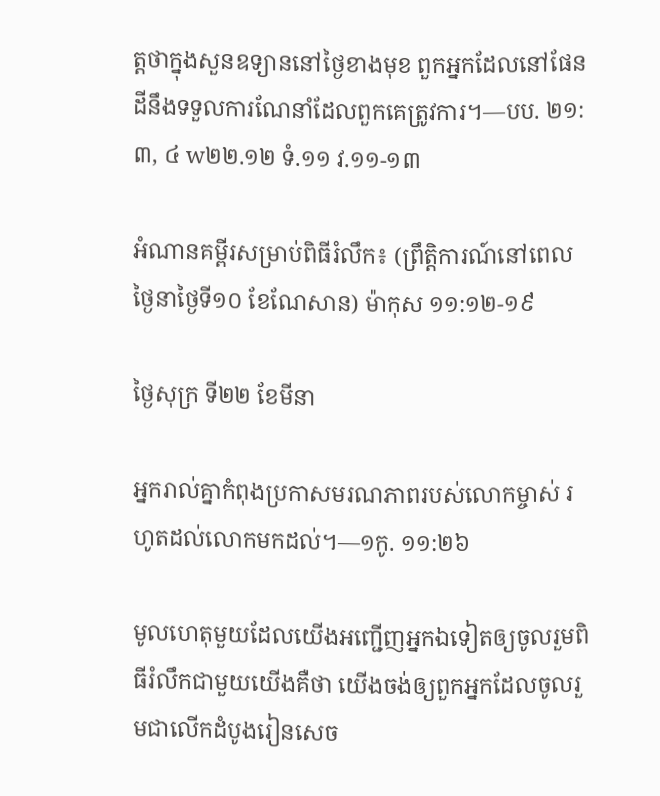ត្តថាក្នុងសួនឧទ្យាននៅថ្ងៃខាងមុខ ពួកអ្នកដែលនៅផែនដីនឹងទទួលការណែនាំដែលពួកគេត្រូវការ។—បប. ២១:៣, ៤ w២២.១២ ទំ.១១ វ.១១-១៣

អំណានគម្ពីរសម្រាប់ពិធីរំលឹក៖ (ព្រឹត្តិការណ៍នៅពេលថ្ងៃនាថ្ងៃទី១០ ខែណែសាន) ម៉ាកុស ១១:១២-១៩

ថ្ងៃសុក្រ ទី២២ ខែមីនា

អ្នករាល់គ្នាកំពុងប្រកាសមរណភាពរបស់លោកម្ចាស់ រហូតដល់លោកមកដល់។—១កូ. ១១:២៦

មូលហេតុមួយដែលយើងអញ្ជើញអ្នកឯទៀតឲ្យចូលរួមពិធីរំលឹកជាមួយយើងគឺថា យើងចង់ឲ្យពួកអ្នកដែលចូលរួមជាលើកដំបូងរៀនសេច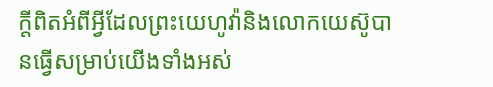ក្ដីពិតអំពីអ្វីដែលព្រះយេហូវ៉ានិងលោកយេស៊ូបានធ្វើសម្រាប់យើងទាំងអស់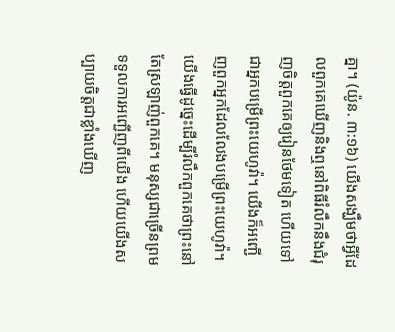គ្នា។ (យ៉ូន. ៣:១៦) យើងសង្ឃឹមថាអ្វីដែលពួកគេឃើញនិងឮនៅពិធីរំលឹកនឹងជំរុញចិត្តពួកគេឲ្យរៀនថែមទៀត ហើយទៅជាអ្នកបម្រើព្រះយេហូវ៉ា។ យើងក៏អញ្ជើញពួកអ្នកដែលលែងបម្រើព្រះយេហូវ៉ា។ យើងធ្វើដូច្នេះដើម្បីរំលឹកពួកគេថាព្រះនៅតែស្រឡាញ់ពួកគេ។ មនុស្សជាច្រើនព្រមទទួលការអញ្ជើញពីយើង ហើយយើងសប្បាយចិត្តជាខ្លាំងឃើញ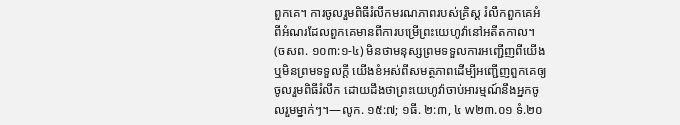ពួកគេ។ ការចូលរួមពិធីរំលឹកមរណភាពរបស់គ្រិស្ត រំលឹកពួកគេអំពីអំណរដែលពួកគេមានពីការបម្រើព្រះយេហូវ៉ានៅអតីតកាល។ (ចសព. ១០៣:១-៤) មិនថាមនុស្សព្រមទទួលការអញ្ជើញពីយើងឬមិនព្រមទទួលក្ដី យើងខំអស់ពីសមត្ថភាពដើម្បីអញ្ជើញពួកគេឲ្យចូលរួមពិធីរំលឹក ដោយដឹងថាព្រះយេហូវ៉ាចាប់អារម្មណ៍នឹងអ្នកចូលរួមម្នាក់ៗ។—លូក. ១៥:៧; ១ធី. ២:៣, ៤ w២៣.០១ ទំ.២០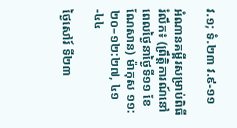វ.១; ទំ.២៣ វ.៩-១១

អំណានគម្ពីរសម្រាប់ពិធីរំលឹក៖ (ព្រឹត្តិការណ៍នៅពេលថ្ងៃនាថ្ងៃទី១១ ខែណែសាន) ម៉ាកុស ១១:២០–១២:២៧, ៤១-៤៤

ថ្ងៃសៅរ៍ ទី២៣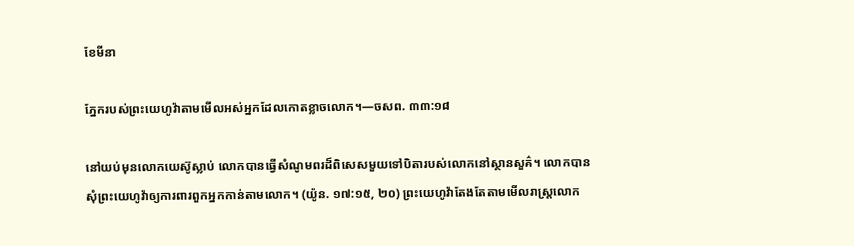ខែមីនា

ភ្នែករបស់ព្រះយេហូវ៉ាតាមមើលអស់អ្នកដែលកោតខ្លាចលោក។—ចសព. ៣៣:១៨

នៅយប់មុនលោកយេស៊ូស្លាប់ លោកបានធ្វើសំណូមពរដ៏ពិសេសមួយទៅបិតារបស់លោកនៅស្ថានសួគ៌។ លោកបានសុំព្រះយេហូវ៉ាឲ្យការពារពួកអ្នកកាន់តាមលោក។ (យ៉ូន. ១៧:១៥, ២០) ព្រះយេហូវ៉ាតែងតែតាមមើលរាស្ត្រលោក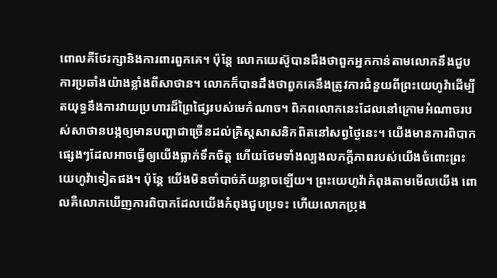ពោលគឺថែរក្សានិងការពារពួកគេ។ ប៉ុន្តែ លោកយេស៊ូបានដឹងថាពួកអ្នកកាន់តាមលោកនឹងជួបការប្រឆាំងយ៉ាងខ្លាំងពីសាថាន។ លោកក៏បានដឹងថាពួកគេនឹងត្រូវការជំនួយពីព្រះយេហូវ៉ាដើម្បីតយុទ្ធនឹងការវាយប្រហារដ៏ព្រៃផ្សៃរបស់មេកំណាច។ ពិភពលោកនេះដែលនៅក្រោមអំណាចរបស់សាថានបង្កឲ្យមានបញ្ហាជាច្រើនដល់គ្រិស្តសាសនិកពិតនៅសព្វថ្ងៃនេះ។ យើងមានការពិបាកផ្សេងៗដែលអាចធ្វើឲ្យយើងធ្លាក់ទឹកចិត្ត ហើយថែមទាំងល្បងលភក្ដីភាពរបស់យើងចំពោះព្រះយេហូវ៉ាទៀតផង។ ប៉ុន្តែ យើងមិនចាំបាច់ភ័យខ្លាចឡើយ។ ព្រះយេហូវ៉ាកំពុងតាមមើលយើង ពោលគឺលោកឃើញការពិបាកដែលយើងកំពុងជួបប្រទះ ហើយលោកប្រុង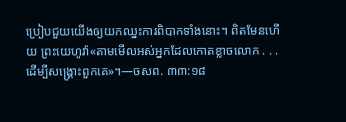ប្រៀបជួយយើងឲ្យយកឈ្នះការពិបាកទាំងនោះ។ ពិតមែនហើយ ព្រះយេហូវ៉ា«តាមមើលអស់អ្នកដែលកោតខ្លាចលោក . . . ដើម្បីសង្គ្រោះពួកគេ»។—ចសព. ៣៣:១៨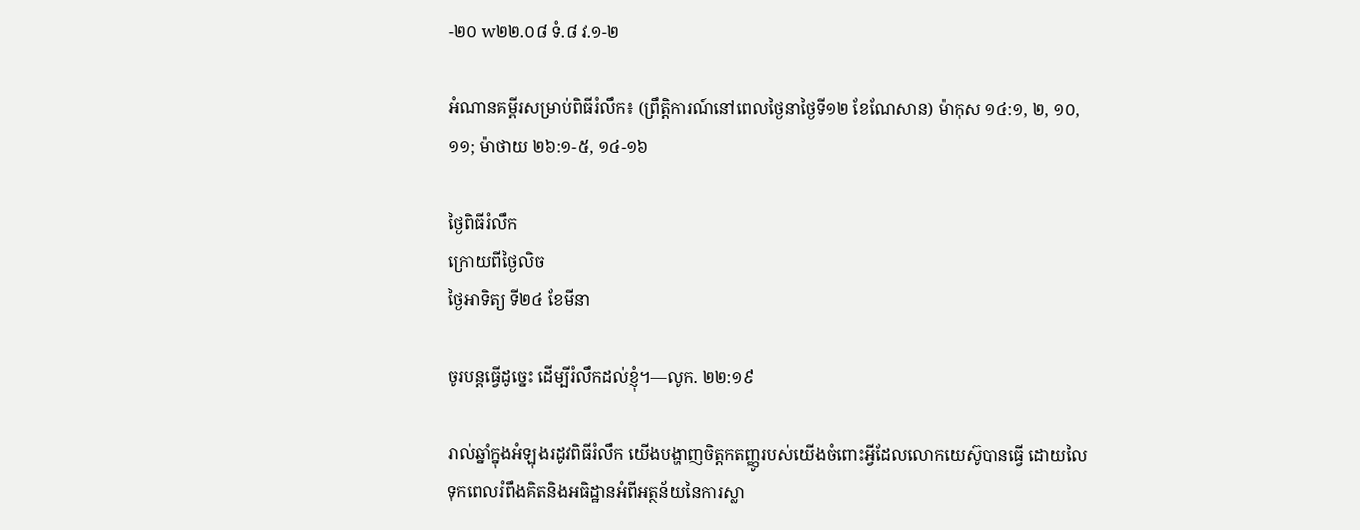-២០ w២២.០៨ ទំ.៨ វ.១-២

អំណានគម្ពីរសម្រាប់ពិធីរំលឹក៖ (ព្រឹត្តិការណ៍នៅពេលថ្ងៃនាថ្ងៃទី១២ ខែណែសាន) ម៉ាកុស ១៤:១, ២, ១០, ១១; ម៉ាថាយ ២៦:១-៥, ១៤-១៦

ថ្ងៃពិធីរំលឹក
ក្រោយពីថ្ងៃលិច
ថ្ងៃអាទិត្យ ទី២៤ ខែមីនា

ចូរបន្តធ្វើដូច្នេះ ដើម្បីរំលឹកដល់ខ្ញុំ។—លូក. ២២:១៩

រាល់ឆ្នាំក្នុងអំឡុងរដូវពិធីរំលឹក យើងបង្ហាញចិត្តកតញ្ញូរបស់យើងចំពោះអ្វីដែលលោកយេស៊ូបានធ្វើ ដោយលៃទុកពេលរំពឹងគិតនិងអធិដ្ឋានអំពីអត្ថន័យនៃការស្លា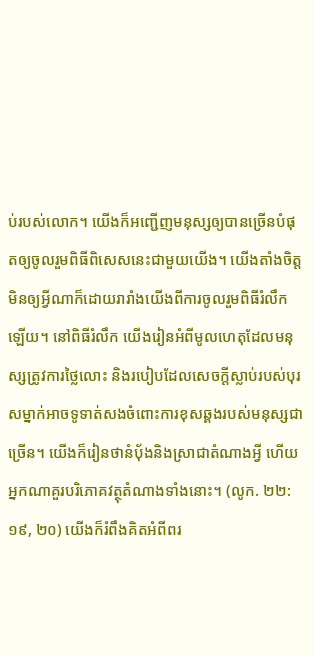ប់របស់លោក។ យើងក៏អញ្ជើញមនុស្សឲ្យបានច្រើនបំផុតឲ្យចូលរួមពិធីពិសេសនេះជាមួយយើង។ យើងតាំងចិត្តមិនឲ្យអ្វីណាក៏ដោយរារាំងយើងពីការចូលរួមពិធីរំលឹកឡើយ។ នៅពិធីរំលឹក យើងរៀនអំពីមូលហេតុដែលមនុស្សត្រូវការថ្លៃលោះ និងរបៀបដែលសេចក្ដីស្លាប់របស់បុរសម្នាក់អាចទូទាត់សងចំពោះការខុសឆ្គងរបស់មនុស្សជាច្រើន។ យើងក៏រៀនថានំប៉័ងនិងស្រាជាតំណាងអ្វី ហើយអ្នកណាគួរបរិភោគវត្ថុតំណាងទាំងនោះ។ (លូក. ២២:១៩, ២០) យើងក៏រំពឹងគិតអំពីពរ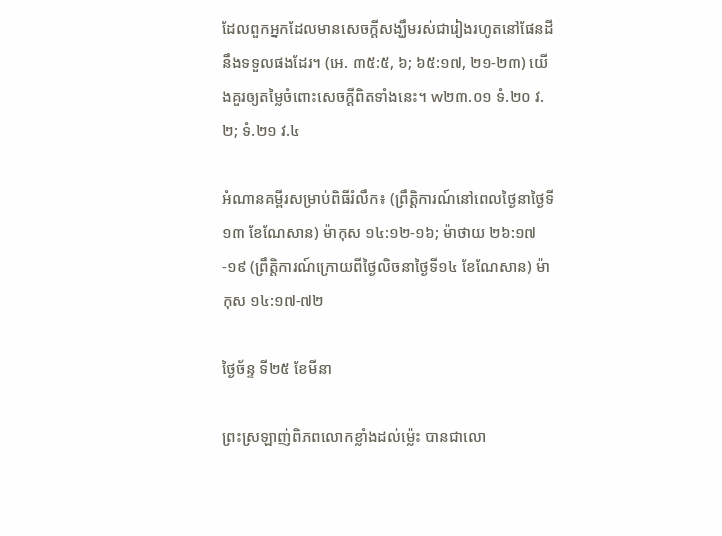ដែលពួកអ្នកដែលមានសេចក្ដីសង្ឃឹមរស់ជារៀងរហូតនៅផែនដីនឹងទទួលផងដែរ។ (អេ. ៣៥:៥, ៦; ៦៥:១៧, ២១-២៣) យើងគួរឲ្យតម្លៃចំពោះសេចក្ដីពិតទាំងនេះ។ w២៣.០១ ទំ.២០ វ.២; ទំ.២១ វ.៤

អំណានគម្ពីរសម្រាប់ពិធីរំលឹក៖ (ព្រឹត្តិការណ៍នៅពេលថ្ងៃនាថ្ងៃទី១៣ ខែណែសាន) ម៉ាកុស ១៤:១២-១៦; ម៉ាថាយ ២៦:១៧-១៩ (ព្រឹត្តិការណ៍ក្រោយពីថ្ងៃលិចនាថ្ងៃទី១៤ ខែណែសាន) ម៉ាកុស ១៤:១៧-៧២

ថ្ងៃច័ន្ទ ទី២៥ ខែមីនា

ព្រះស្រឡាញ់ពិភពលោកខ្លាំងដល់ម្ល៉េះ បានជាលោ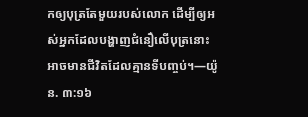កឲ្យបុត្រតែមួយរបស់លោក ដើម្បីឲ្យអស់អ្នកដែលបង្ហាញជំនឿលើបុត្រនោះ អាចមានជីវិតដែលគ្មានទីបញ្ចប់។—យ៉ូន. ៣:១៦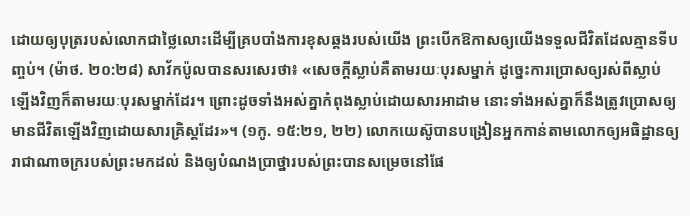ដោយឲ្យបុត្ររបស់លោកជាថ្លៃលោះដើម្បីគ្របបាំងការខុសឆ្គងរបស់យើង ព្រះបើកឱកាសឲ្យយើងទទួលជីវិតដែលគ្មានទីបញ្ចប់។ (ម៉ាថ. ២០:២៨) សាវ័កប៉ូលបានសរសេរថា៖ «សេចក្ដីស្លាប់គឺតាមរយៈបុរសម្នាក់ ដូច្នេះការប្រោសឲ្យរស់ពីស្លាប់ឡើងវិញក៏តាមរយៈបុរសម្នាក់ដែរ។ ព្រោះដូចទាំងអស់គ្នាកំពុងស្លាប់ដោយសារអាដាម នោះទាំងអស់គ្នាក៏នឹងត្រូវប្រោសឲ្យមានជីវិតឡើងវិញដោយសារគ្រិស្តដែរ»។ (១កូ. ១៥:២១, ២២) លោកយេស៊ូបានបង្រៀនអ្នកកាន់តាមលោកឲ្យអធិដ្ឋានឲ្យរាជាណាចក្ររបស់ព្រះមកដល់ និងឲ្យបំណងប្រាថ្នារបស់ព្រះបានសម្រេចនៅផែ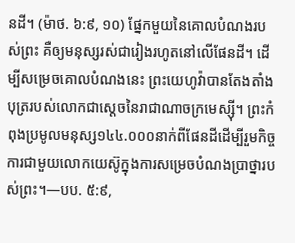នដី។ (ម៉ាថ. ៦:៩, ១០) ផ្នែកមួយនៃគោលបំណងរបស់ព្រះ គឺឲ្យមនុស្សរស់ជារៀងរហូតនៅលើផែនដី។ ដើម្បីសម្រេចគោលបំណងនេះ ព្រះយេហូវ៉ាបានតែងតាំងបុត្ររបស់លោកជាស្ដេចនៃរាជាណាចក្រមេស្ស៊ី។ ព្រះកំពុងប្រមូលមនុស្ស១៤៤.០០០នាក់ពីផែនដីដើម្បីរួមកិច្ចការជាមួយលោកយេស៊ូក្នុងការសម្រេចបំណងប្រាថ្នារបស់ព្រះ។—បប. ៥:៩,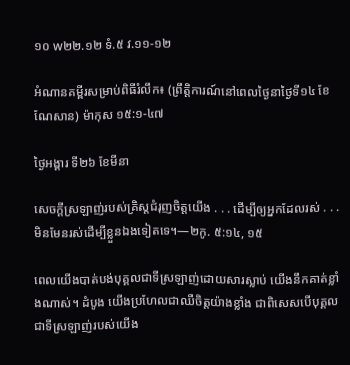១០ w២២.១២ ទំ.៥ វ.១១-១២

អំណានគម្ពីរសម្រាប់ពិធីរំលឹក៖ (ព្រឹត្តិការណ៍នៅពេលថ្ងៃនាថ្ងៃទី១៤ ខែណែសាន) ម៉ាកុស ១៥:១-៤៧

ថ្ងៃអង្គារ ទី២៦ ខែមីនា

សេចក្ដីស្រឡាញ់របស់គ្រិស្តជំរុញចិត្តយើង . . . ដើម្បីឲ្យអ្នកដែលរស់ . . . មិនមែនរស់ដើម្បីខ្លួនឯងទៀតទេ។—២កូ. ៥:១៤, ១៥

ពេលយើងបាត់បង់បុគ្គលជាទីស្រឡាញ់ដោយសារស្លាប់ យើងនឹកគាត់ខ្លាំងណាស់។ ដំបូង យើងប្រហែលជាឈឺចិត្តយ៉ាងខ្លាំង ជាពិសេសបើបុគ្គលជាទីស្រឡាញ់របស់យើង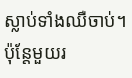ស្លាប់ទាំងឈឺចាប់។ ប៉ុន្តែមួយរ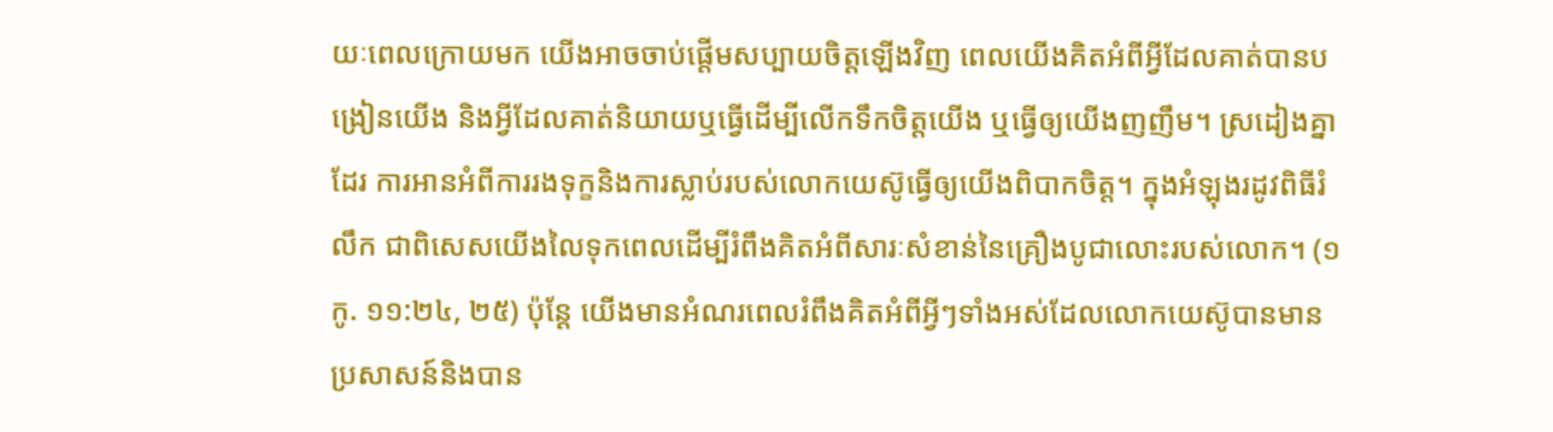យៈពេលក្រោយមក យើងអាចចាប់ផ្ដើមសប្បាយចិត្តឡើងវិញ ពេលយើងគិតអំពីអ្វីដែលគាត់បានបង្រៀនយើង និងអ្វីដែលគាត់និយាយឬធ្វើដើម្បីលើកទឹកចិត្តយើង ឬធ្វើឲ្យយើងញញឹម។ ស្រដៀងគ្នាដែរ ការអានអំពីការរងទុក្ខនិងការស្លាប់របស់លោកយេស៊ូធ្វើឲ្យយើងពិបាកចិត្ត។ ក្នុងអំឡុងរដូវពិធីរំលឹក ជាពិសេសយើងលៃទុកពេលដើម្បីរំពឹងគិតអំពីសារៈសំខាន់នៃគ្រឿងបូជាលោះរបស់លោក។ (១កូ. ១១:២៤, ២៥) ប៉ុន្តែ យើងមានអំណរពេលរំពឹងគិតអំពីអ្វីៗទាំងអស់ដែលលោកយេស៊ូបានមានប្រសាសន៍និងបាន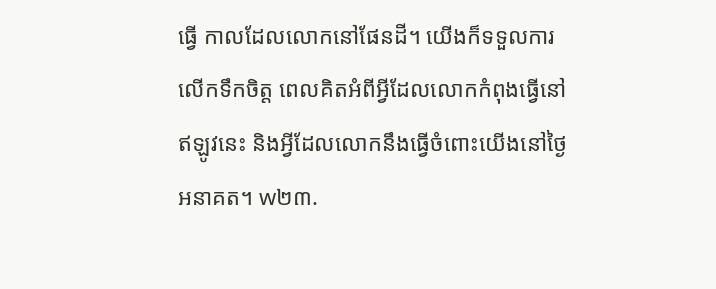ធ្វើ កាលដែលលោកនៅផែនដី។ យើងក៏ទទួលការលើកទឹកចិត្ត ពេលគិតអំពីអ្វីដែលលោកកំពុងធ្វើនៅឥឡូវនេះ និងអ្វីដែលលោកនឹងធ្វើចំពោះយើងនៅថ្ងៃអនាគត។ w២៣.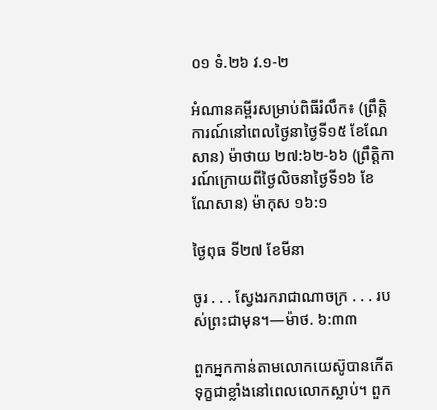០១ ទំ.២៦ វ.១-២

អំណានគម្ពីរសម្រាប់ពិធីរំលឹក៖ (ព្រឹត្តិការណ៍នៅពេលថ្ងៃនាថ្ងៃទី១៥ ខែណែសាន) ម៉ាថាយ ២៧:៦២-៦៦ (ព្រឹត្តិការណ៍ក្រោយពីថ្ងៃលិចនាថ្ងៃទី១៦ ខែណែសាន) ម៉ាកុស ១៦:១

ថ្ងៃពុធ ទី២៧ ខែមីនា

ចូរ . . . ស្វែងរករាជាណាចក្រ . . . របស់ព្រះជាមុន។—ម៉ាថ. ៦:៣៣

ពួកអ្នកកាន់តាមលោកយេស៊ូបានកើតទុក្ខជាខ្លាំងនៅពេលលោកស្លាប់។ ពួក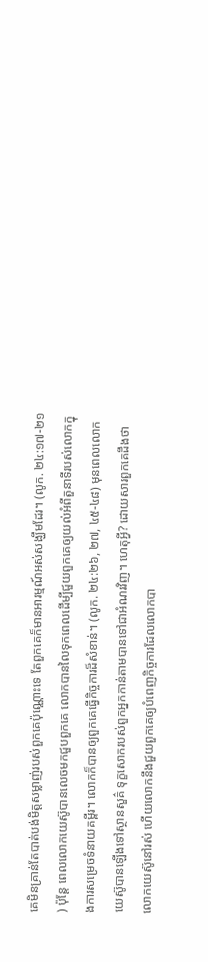គេមិនគ្រាន់តែបាត់បង់មិត្តសម្លាញ់របស់ពួកគេប៉ុណ្ណោះទេ តែពួកគេក៏មានអារម្មណ៍អស់សង្ឃឹមដែរ។ (លូក. ២៤:១៧-២១) ប៉ុន្តែ ពេលលោកយេស៊ូបានលេចមកជួបពួកគេ លោកបានលៃទុកពេលដើម្បីជួយពួកគេឲ្យយល់អំពីតួនាទីរបស់លោកក្នុងការសម្រេចទំនាយគម្ពីរ។ លោកក៏បានឲ្យពួកគេធ្វើកិច្ចការដ៏សំខាន់។ (លូក. ២៤:២៦, ២៧, ៤៥-៤៨) មុនពេលលោកយេស៊ូបានឡើងទៅស្ថានសួគ៌ ទុក្ខសោករបស់ពួកអ្នកកាន់តាមបានទៅជាអំណរវិញ។ ហេតុអ្វី? ដោយសារពួកគេដឹងថាលោកយេស៊ូនៅរស់ ហើយលោកនឹងជួយពួកគេឲ្យបំពេញកិច្ចការដែលលោកបា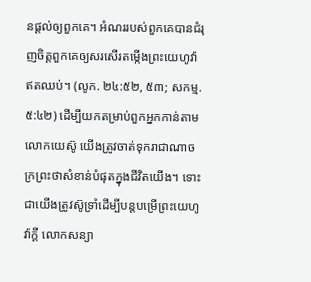នផ្ដល់ឲ្យពួកគេ។ អំណររបស់ពួកគេបានជំរុញចិត្តពួកគេឲ្យសរសើរតម្កើងព្រះយេហូវ៉ាឥតឈប់។ (លូក. ២៤:៥២, ៥៣; សកម្ម. ៥:៤២) ដើម្បីយកតម្រាប់ពួកអ្នកកាន់តាមលោកយេស៊ូ យើងត្រូវចាត់ទុករាជាណាចក្រព្រះថាសំខាន់បំផុតក្នុងជីវិតយើង។ ទោះជាយើងត្រូវស៊ូទ្រាំដើម្បីបន្តបម្រើព្រះយេហូវ៉ាក្ដី លោកសន្យា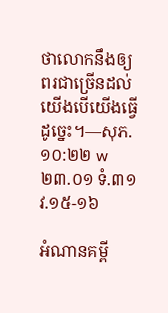ថាលោកនឹងឲ្យពរជាច្រើនដល់យើងបើយើងធ្វើដូច្នេះ។—សុភ. ១០:២២ w២៣.០១ ទំ.៣១ វ.១៥-១៦

អំណានគម្ពី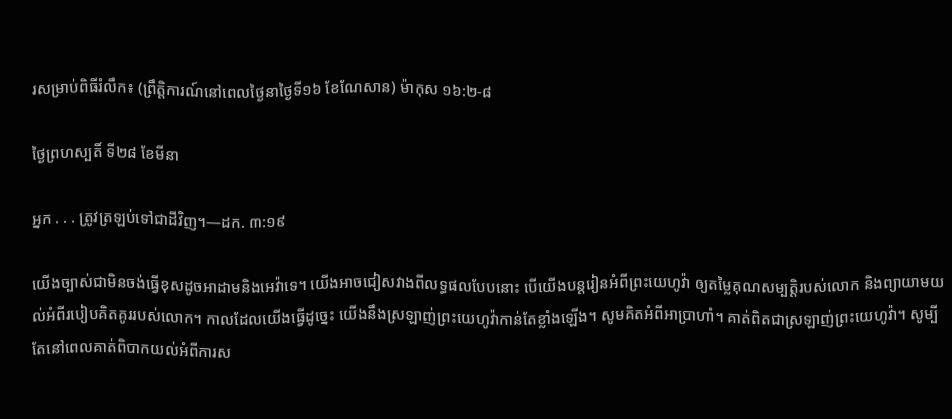រសម្រាប់ពិធីរំលឹក៖ (ព្រឹត្តិការណ៍នៅពេលថ្ងៃនាថ្ងៃទី១៦ ខែណែសាន) ម៉ាកុស ១៦:២-៨

ថ្ងៃព្រហស្បតិ៍ ទី២៨ ខែមីនា

អ្នក . . . ត្រូវត្រឡប់ទៅជាដីវិញ។—ដក. ៣:១៩

យើងច្បាស់ជាមិនចង់ធ្វើខុសដូចអាដាមនិងអេវ៉ាទេ។ យើងអាចជៀសវាងពីលទ្ធផលបែបនោះ បើយើងបន្តរៀនអំពីព្រះយេហូវ៉ា ឲ្យតម្លៃគុណសម្បត្តិរបស់លោក និងព្យាយាមយល់អំពីរបៀបគិតគូររបស់លោក។ កាលដែលយើងធ្វើដូច្នេះ យើងនឹងស្រឡាញ់ព្រះយេហូវ៉ាកាន់តែខ្លាំងឡើង។ សូមគិតអំពីអាប្រាហាំ។ គាត់ពិតជាស្រឡាញ់ព្រះយេហូវ៉ា។ សូម្បីតែនៅពេលគាត់ពិបាកយល់អំពីការស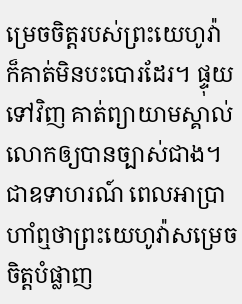ម្រេចចិត្តរបស់ព្រះយេហូវ៉ា ក៏គាត់មិនបះបោរដែរ។ ផ្ទុយទៅវិញ គាត់ព្យាយាមស្គាល់លោកឲ្យបានច្បាស់ជាង។ ជាឧទាហរណ៍ ពេលអាប្រាហាំឮថាព្រះយេហូវ៉ាសម្រេចចិត្តបំផ្លាញ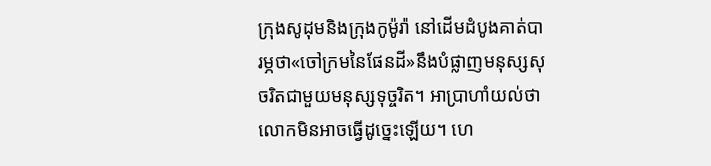ក្រុងសូដុមនិងក្រុងកូម៉ូរ៉ា នៅដើមដំបូងគាត់បារម្ភថា«ចៅក្រមនៃផែនដី»នឹងបំផ្លាញមនុស្សសុចរិតជាមួយមនុស្សទុច្ចរិត។ អាប្រាហាំយល់ថាលោកមិនអាចធ្វើដូច្នេះឡើយ។ ហេ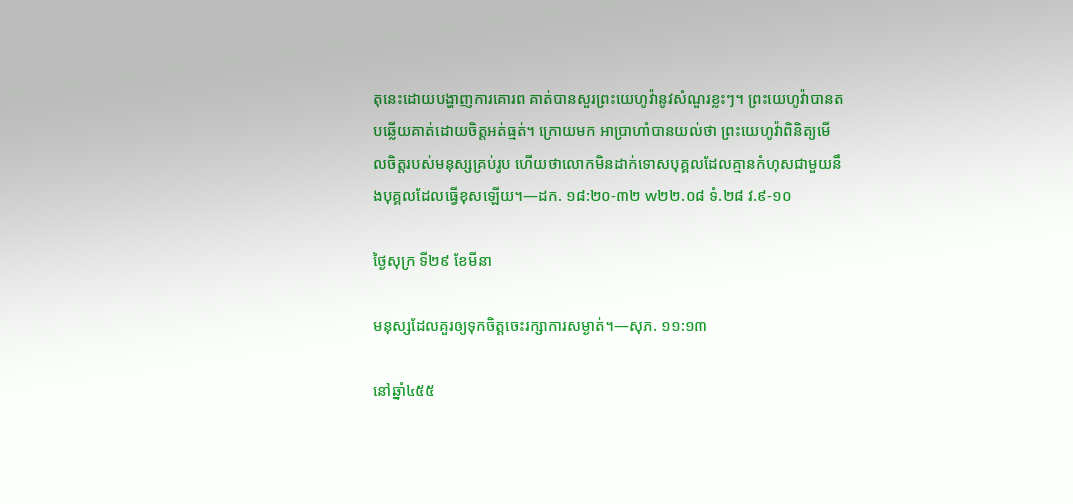តុនេះដោយបង្ហាញការគោរព គាត់បានសួរព្រះយេហូវ៉ានូវសំណួរខ្លះៗ។ ព្រះយេហូវ៉ាបានតបឆ្លើយគាត់ដោយចិត្តអត់ធ្មត់។ ក្រោយមក អាប្រាហាំបានយល់ថា ព្រះយេហូវ៉ាពិនិត្យមើលចិត្តរបស់មនុស្សគ្រប់រូប ហើយថាលោកមិនដាក់ទោសបុគ្គលដែលគ្មានកំហុសជាមួយនឹងបុគ្គលដែលធ្វើខុសឡើយ។—ដក. ១៨:២០-៣២ w២២.០៨ ទំ.២៨ វ.៩-១០

ថ្ងៃសុក្រ ទី២៩ ខែមីនា

មនុស្សដែលគួរឲ្យទុកចិត្តចេះរក្សាការសម្ងាត់។—សុភ. ១១:១៣

នៅឆ្នាំ៤៥៥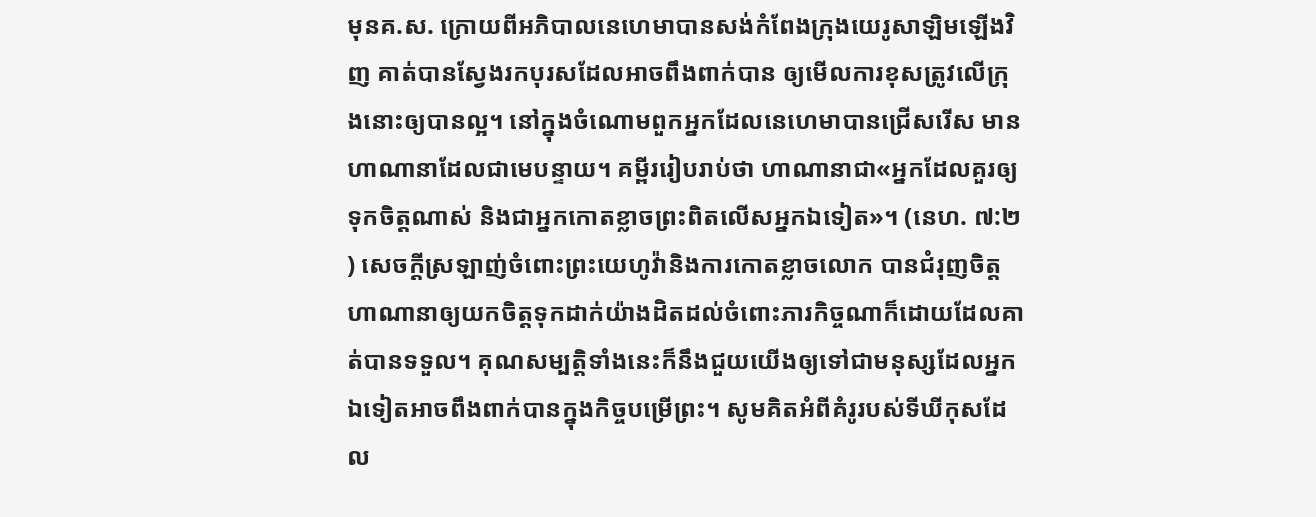មុនគ.ស. ក្រោយពីអភិបាលនេហេមាបានសង់កំពែងក្រុងយេរូសាឡិមឡើងវិញ គាត់បានស្វែងរកបុរសដែលអាចពឹងពាក់បាន ឲ្យមើលការខុសត្រូវលើក្រុងនោះឲ្យបានល្អ។ នៅក្នុងចំណោមពួកអ្នកដែលនេហេមាបានជ្រើសរើស មានហាណានាដែលជាមេបន្ទាយ។ គម្ពីររៀបរាប់ថា ហាណានាជា«អ្នកដែលគួរឲ្យទុកចិត្តណាស់ និងជាអ្នកកោតខ្លាចព្រះពិតលើសអ្នកឯទៀត»។ (នេហ. ៧:២) សេចក្ដីស្រឡាញ់ចំពោះព្រះយេហូវ៉ានិងការកោតខ្លាចលោក បានជំរុញចិត្តហាណានាឲ្យយកចិត្តទុកដាក់យ៉ាងដិតដល់ចំពោះភារកិច្ចណាក៏ដោយដែលគាត់បានទទួល។ គុណសម្បត្តិទាំងនេះក៏នឹងជួយយើងឲ្យទៅជាមនុស្សដែលអ្នកឯទៀតអាចពឹងពាក់បានក្នុងកិច្ចបម្រើព្រះ។ សូមគិតអំពីគំរូរបស់ទីឃីកុសដែល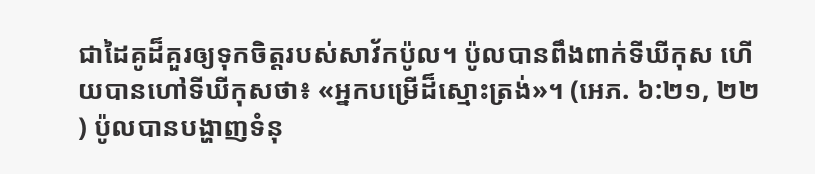ជាដៃគូដ៏គួរឲ្យទុកចិត្តរបស់សាវ័កប៉ូល។ ប៉ូលបានពឹងពាក់ទីឃីកុស ហើយបានហៅទីឃីកុសថា៖ «អ្នកបម្រើដ៏ស្មោះត្រង់»។ (អេភ. ៦:២១, ២២) ប៉ូលបានបង្ហាញទំនុ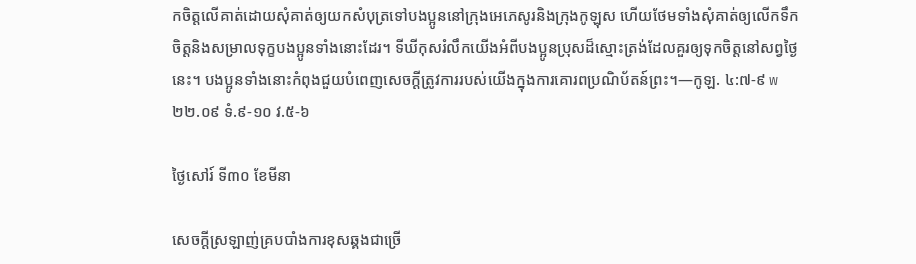កចិត្តលើគាត់ដោយសុំគាត់ឲ្យយកសំបុត្រទៅបងប្អូននៅក្រុងអេភេសូរនិងក្រុងកូឡុស ហើយថែមទាំងសុំគាត់ឲ្យលើកទឹកចិត្តនិងសម្រាលទុក្ខបងប្អូនទាំងនោះដែរ។ ទីឃីកុសរំលឹកយើងអំពីបងប្អូនប្រុសដ៏ស្មោះត្រង់ដែលគួរឲ្យទុកចិត្តនៅសព្វថ្ងៃនេះ។ បងប្អូនទាំងនោះកំពុងជួយបំពេញសេចក្ដីត្រូវការរបស់យើងក្នុងការគោរពប្រណិប័តន៍ព្រះ។—កូឡ. ៤:៧-៩ w២២.០៩ ទំ.៩-១០ វ.៥-៦

ថ្ងៃសៅរ៍ ទី៣០ ខែមីនា

សេចក្ដីស្រឡាញ់គ្របបាំងការខុសឆ្គងជាច្រើ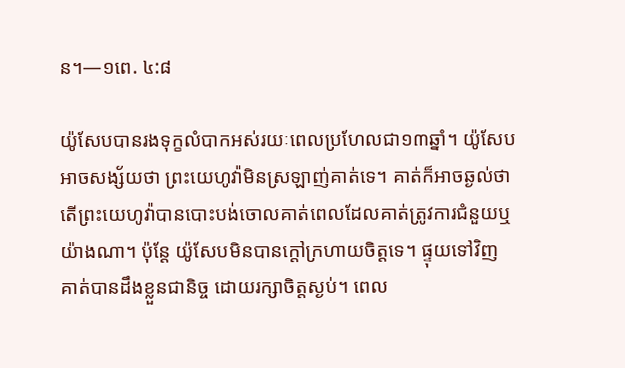ន។—១ពេ. ៤:៨

យ៉ូសែបបានរងទុក្ខលំបាកអស់រយៈពេលប្រហែលជា១៣ឆ្នាំ។ យ៉ូសែបអាចសង្ស័យថា ព្រះយេហូវ៉ាមិនស្រឡាញ់គាត់ទេ។ គាត់ក៏អាចឆ្ងល់ថា តើព្រះយេហូវ៉ាបានបោះបង់ចោលគាត់ពេលដែលគាត់ត្រូវការជំនួយឬយ៉ាងណា។ ប៉ុន្តែ យ៉ូសែបមិនបានក្ដៅក្រហាយចិត្តទេ។ ផ្ទុយទៅវិញ គាត់បានដឹងខ្លួនជានិច្ច ដោយរក្សាចិត្តស្ងប់។ ពេល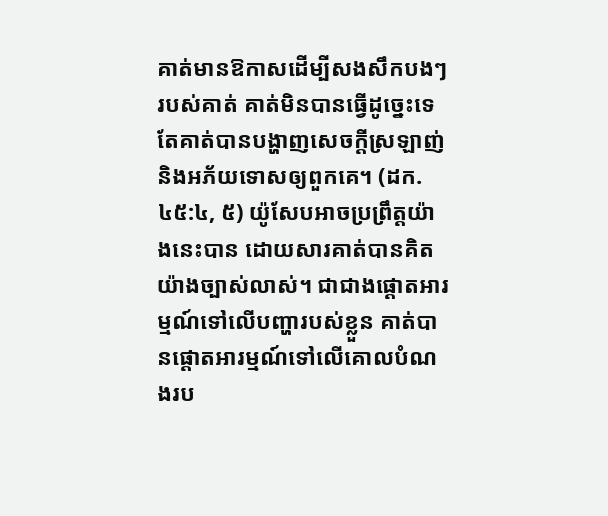គាត់មានឱកាសដើម្បីសងសឹកបងៗរបស់គាត់ គាត់មិនបានធ្វើដូច្នេះទេ តែគាត់បានបង្ហាញសេចក្ដីស្រឡាញ់និងអភ័យទោសឲ្យពួកគេ។ (ដក. ៤៥:៤, ៥) យ៉ូសែបអាចប្រព្រឹត្តយ៉ាងនេះបាន ដោយសារគាត់បានគិតយ៉ាងច្បាស់លាស់។ ជាជាងផ្ដោតអារម្មណ៍ទៅលើបញ្ហារបស់ខ្លួន គាត់បានផ្ដោតអារម្មណ៍ទៅលើគោលបំណងរប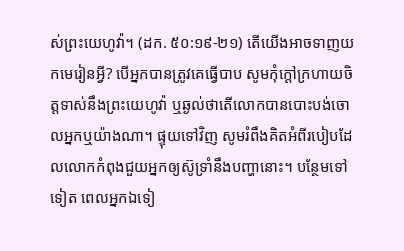ស់ព្រះយេហូវ៉ា។ (ដក. ៥០:១៩-២១) តើយើងអាចទាញយកមេរៀនអ្វី? បើអ្នកបានត្រូវគេធ្វើបាប សូមកុំក្ដៅក្រហាយចិត្តទាស់នឹងព្រះយេហូវ៉ា ឬឆ្ងល់ថាតើលោកបានបោះបង់ចោលអ្នកឬយ៉ាងណា។ ផ្ទុយទៅវិញ សូមរំពឹងគិតអំពីរបៀបដែលលោកកំពុងជួយអ្នកឲ្យស៊ូទ្រាំនឹងបញ្ហានោះ។ បន្ថែមទៅទៀត ពេលអ្នកឯទៀ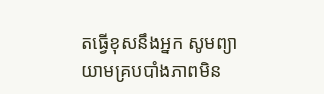តធ្វើខុសនឹងអ្នក សូមព្យាយាមគ្របបាំងភាពមិន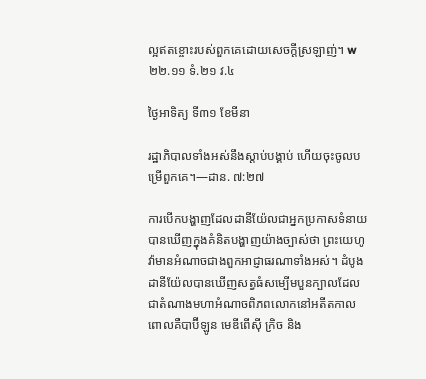ល្អឥតខ្ចោះរបស់ពួកគេដោយសេចក្ដីស្រឡាញ់។ w២២.១១ ទំ.២១ វ.៤

ថ្ងៃអាទិត្យ ទី៣១ ខែមីនា

រដ្ឋាភិបាលទាំងអស់នឹងស្ដាប់បង្គាប់ ហើយចុះចូលបម្រើពួកគេ។—ដាន. ៧:២៧

ការបើកបង្ហាញដែលដានីយ៉ែលជាអ្នកប្រកាសទំនាយបានឃើញក្នុងគំនិតបង្ហាញយ៉ាងច្បាស់ថា ព្រះយេហូវ៉ាមានអំណាចជាងពួកអាជ្ញាធរណាទាំងអស់។ ដំបូង ដានីយ៉ែលបានឃើញសត្វធំសម្បើមបួនក្បាលដែលជាតំណាងមហាអំណាចពិភពលោកនៅអតីតកាល ពោលគឺបាប៊ីឡូន មេឌីពើស៊ី ក្រិច និង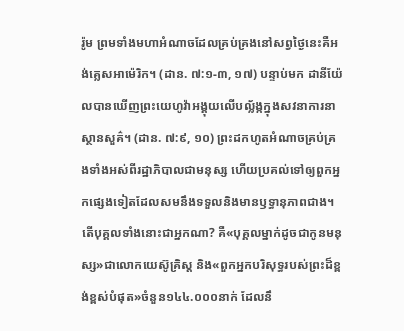រ៉ូម ព្រមទាំងមហាអំណាចដែលគ្រប់គ្រងនៅសព្វថ្ងៃនេះគឺអង់គ្លេសអាម៉េរិក។ (ដាន. ៧:១-៣, ១៧) បន្ទាប់មក ដានីយ៉ែលបានឃើញព្រះយេហូវ៉ាអង្គុយលើបល្ល័ង្កក្នុងសវនាការនាស្ថានសួគ៌។ (ដាន. ៧:៩, ១០) ព្រះដកហូតអំណាចគ្រប់គ្រងទាំងអស់ពីរដ្ឋាភិបាលជាមនុស្ស ហើយប្រគល់ទៅឲ្យពួកអ្នកផ្សេងទៀតដែលសមនឹងទទួលនិងមានឫទ្ធានុភាពជាង។ តើបុគ្គលទាំងនោះជាអ្នកណា? គឺ«បុគ្គលម្នាក់ដូចជាកូនមនុស្ស»ជាលោកយេស៊ូគ្រិស្ត និង«ពួកអ្នកបរិសុទ្ធរបស់ព្រះដ៏ខ្ពង់ខ្ពស់បំផុត»ចំនួន១៤៤.០០០នាក់ ដែលនឹ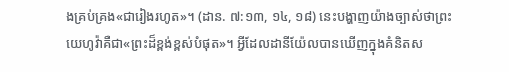ងគ្រប់គ្រង«ជារៀងរហូត»។ (ដាន. ៧:១៣, ១៤, ១៨) នេះបង្ហាញយ៉ាងច្បាស់ថាព្រះយេហូវ៉ាគឺជា«ព្រះដ៏ខ្ពង់ខ្ពស់បំផុត»។ អ្វីដែលដានីយ៉ែលបានឃើញក្នុងគំនិតស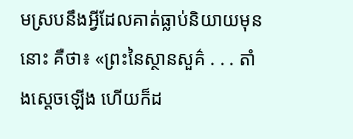មស្របនឹងអ្វីដែលគាត់ធ្លាប់និយាយមុននោះ គឺថា៖ «ព្រះនៃស្ថានសួគ៌ . . . តាំងស្ដេចឡើង ហើយក៏ដ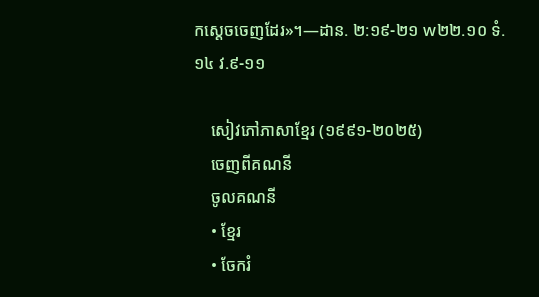កស្ដេចចេញដែរ»។—ដាន. ២:១៩-២១ w២២.១០ ទំ.១៤ វ.៩-១១

    សៀវភៅភាសាខ្មែរ (១៩៩១-២០២៥)
    ចេញពីគណនី
    ចូលគណនី
    • ខ្មែរ
    • ចែករំ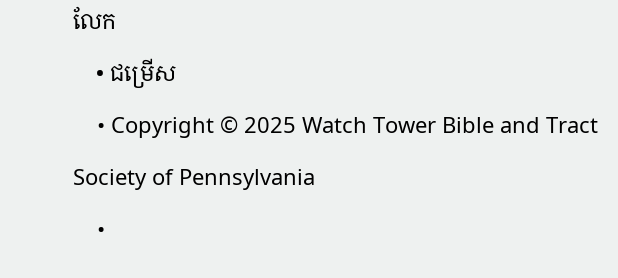លែក
    • ជម្រើស
    • Copyright © 2025 Watch Tower Bible and Tract Society of Pennsylvania
    •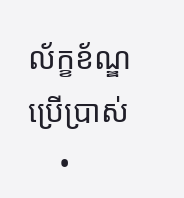ល័ក្ខខ័ណ្ឌប្រើប្រាស់
    •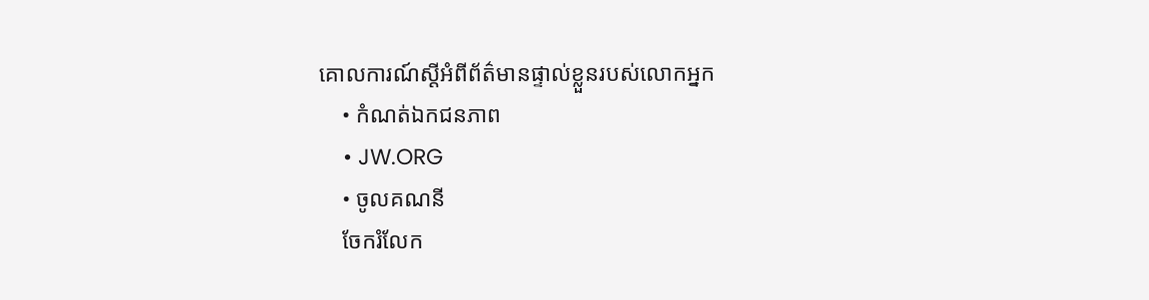គោលការណ៍ស្ដីអំពីព័ត៌មានផ្ទាល់ខ្លួនរបស់លោកអ្នក
    • កំណត់ឯកជនភាព
    • JW.ORG
    • ចូលគណនី
    ចែករំលែក